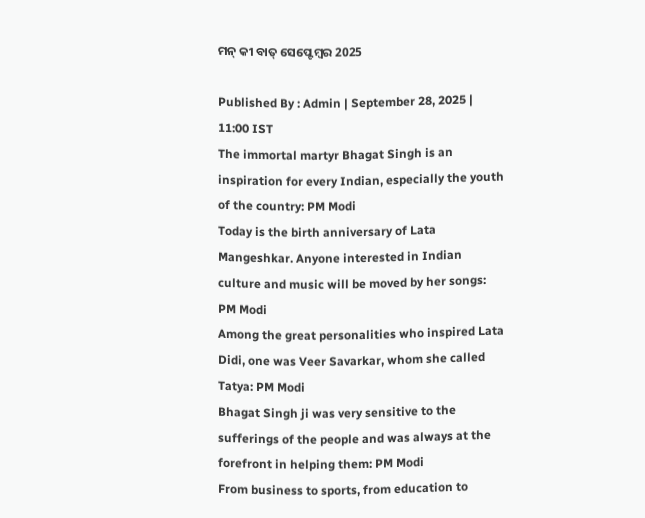ମନ୍ କୀ ବାତ୍ ସେପ୍ଟେମ୍ବର 2025

Published By : Admin | September 28, 2025 | 11:00 IST
The immortal martyr Bhagat Singh is an inspiration for every Indian, especially the youth of the country: PM Modi
Today is the birth anniversary of Lata Mangeshkar. Anyone interested in Indian culture and music will be moved by her songs: PM Modi
Among the great personalities who inspired Lata Didi, one was Veer Savarkar, whom she called Tatya: PM Modi
Bhagat Singh ji was very sensitive to the sufferings of the people and was always at the forefront in helping them: PM Modi
From business to sports, from education to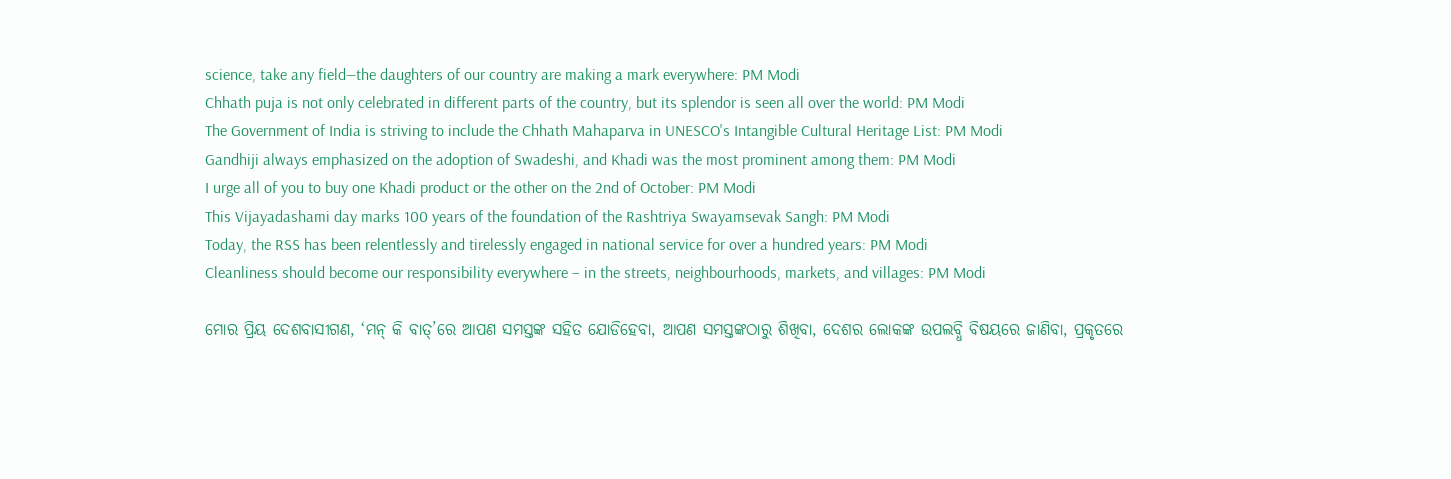science, take any field—the daughters of our country are making a mark everywhere: PM Modi
Chhath puja is not only celebrated in different parts of the country, but its splendor is seen all over the world: PM Modi
The Government of India is striving to include the Chhath Mahaparva in UNESCO's Intangible Cultural Heritage List: PM Modi
Gandhiji always emphasized on the adoption of Swadeshi, and Khadi was the most prominent among them: PM Modi
I urge all of you to buy one Khadi product or the other on the 2nd of October: PM Modi
This Vijayadashami day marks 100 years of the foundation of the Rashtriya Swayamsevak Sangh: PM Modi
Today, the RSS has been relentlessly and tirelessly engaged in national service for over a hundred years: PM Modi
Cleanliness should become our responsibility everywhere – in the streets, neighbourhoods, markets, and villages: PM Modi

ମୋର ପ୍ରିୟ ଦେଶବାସୀଗଣ, ‘ମନ୍ କି ବାତ୍’ରେ ଆପଣ ସମସ୍ତଙ୍କ ସହିତ ଯୋଡିହେବା, ଆପଣ ସମସ୍ତଙ୍କଠାରୁ ଶିଖିବା, ଦେଶର ଲୋକଙ୍କ ଉପଲବ୍ଧି ବିଷୟରେ ଜାଣିବା, ପ୍ରକୃତରେ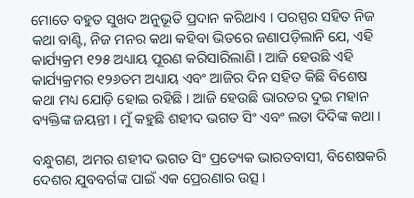ମୋତେ ବହୁତ ସୁଖଦ ଅନୁଭୂତି ପ୍ରଦାନ କରିଥାଏ । ପରସ୍ପର ସହିତ ନିଜ କଥା ବାଣ୍ଟି, ନିଜ ମନର କଥା କହିବା ଭିତରେ ଜଣାପଡ଼ିଲାନି ଯେ, ଏହି କାର୍ଯ୍ୟକ୍ରମ ୧୨୫ ଅଧ୍ୟାୟ ପୂରଣ କରିସାରିଲାଣି । ଆଜି ହେଉଛି ଏହି କାର୍ଯ୍ୟକ୍ରମର ୧୨୬ତମ ଅଧ୍ୟାୟ ଏବଂ ଆଜିର ଦିନ ସହିତ କିଛି ବିଶେଷ କଥା ମଧ୍ୟ ଯୋଡ଼ି ହୋଇ ରହିଛି । ଆଜି ହେଉଛି ଭାରତର ଦୁଇ ମହାନ ବ୍ୟକ୍ତିଙ୍କ ଜୟନ୍ତୀ । ମୁଁ କହୁଛି ଶହୀଦ ଭଗତ ସିଂ ଏବଂ ଲତା ଦିଦିଙ୍କ କଥା ।

ବନ୍ଧୁଗଣ, ଅମର ଶହୀଦ ଭଗତ ସିଂ ପ୍ରତ୍ୟେକ ଭାରତବାସୀ, ବିଶେଷକରି ଦେଶର ଯୁବବର୍ଗଙ୍କ ପାଇଁ ଏକ ପ୍ରେରଣାର ଉତ୍ସ ।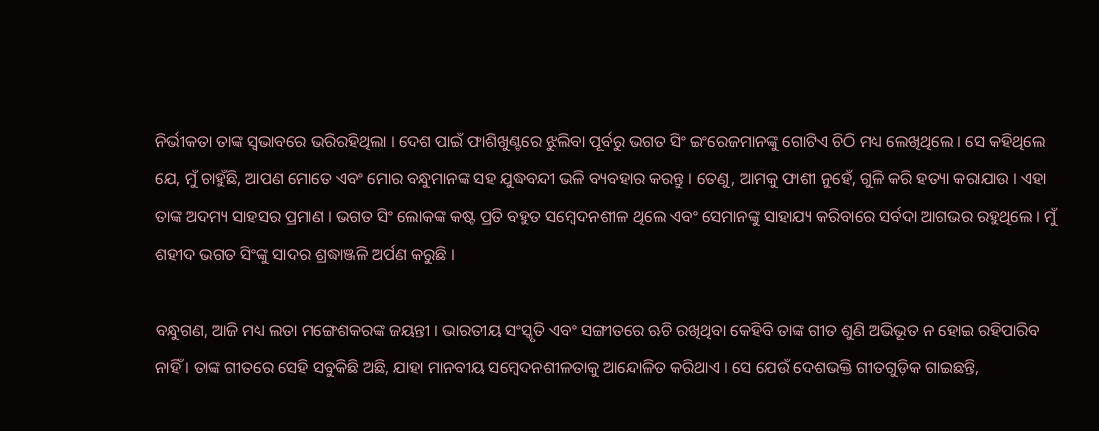ନିର୍ଭୀକତା ତାଙ୍କ ସ୍ୱଭାବରେ ଭରିରହିଥିଲା । ଦେଶ ପାଇଁ ଫାଶିଖୁଣ୍ଟରେ ଝୁଲିବା ପୂର୍ବରୁ ଭଗତ ସିଂ ଇଂରେଜମାନଙ୍କୁ ଗୋଟିଏ ଚିଠି ମଧ୍ୟ ଲେଖିଥିଲେ । ସେ କହିଥିଲେ ଯେ, ମୁଁ ଚାହୁଁଛି, ଆପଣ ମୋତେ ଏବଂ ମୋର ବନ୍ଧୁମାନଙ୍କ ସହ ଯୁଦ୍ଧବନ୍ଦୀ ଭଳି ବ୍ୟବହାର କରନ୍ତୁ । ତେଣୁ, ଆମକୁ ଫାଶୀ ନୁହେଁ, ଗୁଳି କରି ହତ୍ୟା କରାଯାଉ । ଏହା ତାଙ୍କ ଅଦମ୍ୟ ସାହସର ପ୍ରମାଣ । ଭଗତ ସିଂ ଲୋକଙ୍କ କଷ୍ଟ ପ୍ରତି ବହୁତ ସମ୍ବେଦନଶୀଳ ଥିଲେ ଏବଂ ସେମାନଙ୍କୁ ସାହାଯ୍ୟ କରିବାରେ ସର୍ବଦା ଆଗଭର ରହୁଥିଲେ । ମୁଁ ଶହୀଦ ଭଗତ ସିଂଙ୍କୁ ସାଦର ଶ୍ରଦ୍ଧାଞ୍ଜଳି ଅର୍ପଣ କରୁଛି ।

ବନ୍ଧୁଗଣ, ଆଜି ମଧ୍ୟ ଲତା ମଙ୍ଗେଶକରଙ୍କ ଜୟନ୍ତୀ । ଭାରତୀୟ ସଂସ୍କୃତି ଏବଂ ସଙ୍ଗୀତରେ ଋଚି ରଖିଥିବା କେହିବି ତାଙ୍କ ଗୀତ ଶୁଣି ଅଭିଭୂତ ନ ହୋଇ ରହିପାରିବ ନାହିଁ । ତାଙ୍କ ଗୀତରେ ସେହି ସବୁକିଛି ଅଛି, ଯାହା ମାନବୀୟ ସମ୍ବେଦନଶୀଳତାକୁ ଆନ୍ଦୋଳିତ କରିଥାଏ । ସେ ଯେଉଁ ଦେଶଭକ୍ତି ଗୀତଗୁଡ଼ିକ ଗାଇଛନ୍ତି,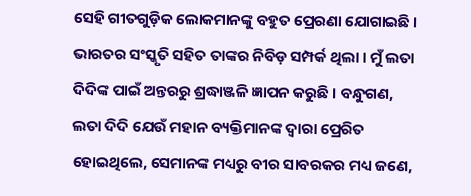ସେହି ଗୀତଗୁଡ଼ିକ ଲୋକମାନଙ୍କୁ ବହୁତ ପ୍ରେରଣା ଯୋଗାଇଛି । ଭାରତର ସଂସ୍କୃତି ସହିତ ତାଙ୍କର ନିବିଡ଼ ସମ୍ପର୍କ ଥିଲା । ମୁଁ ଲତା ଦିଦିଙ୍କ ପାଇଁ ଅନ୍ତରରୁ ଶ୍ରଦ୍ଧାଞ୍ଜଳି ଜ୍ଞାପନ କରୁଛି । ବନ୍ଧୁଗଣ, ଲତା ଦିଦି ଯେଉଁ ମହାନ ବ୍ୟକ୍ତିମାନଙ୍କ ଦ୍ୱାରା ପ୍ରେରିତ ହୋଇଥିଲେ, ସେମାନଙ୍କ ମଧ୍ୟରୁ ବୀର ସାବରକର ମଧ୍ୟ ଜଣେ,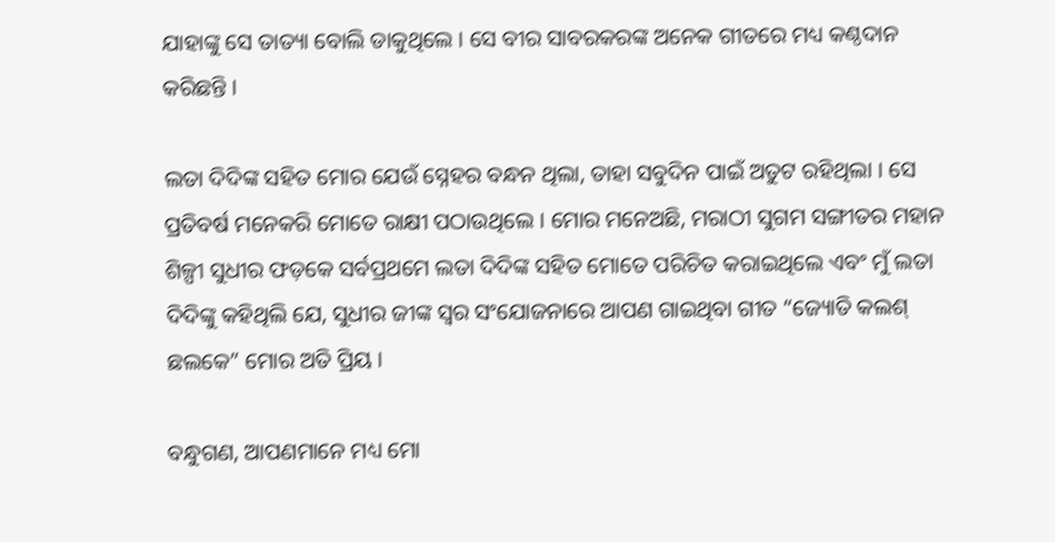ଯାହାଙ୍କୁ ସେ ତାତ୍ୟା ବୋଲି ଡାକୁଥିଲେ । ସେ ବୀର ସାବରକରଙ୍କ ଅନେକ ଗୀତରେ ମଧ୍ୟ କଣ୍ଠଦାନ କରିଛନ୍ତି ।

ଲତା ଦିଦିଙ୍କ ସହିତ ମୋର ଯେଉଁ ସ୍ନେହର ବନ୍ଧନ ଥିଲା, ତାହା ସବୁଦିନ ପାଇଁ ଅତୁଟ ରହିଥିଲା । ସେ ପ୍ରତିବର୍ଷ ମନେକରି ମୋତେ ରାକ୍ଷୀ ପଠାଉଥିଲେ । ମୋର ମନେଅଛି, ମରାଠୀ ସୁଗମ ସଙ୍ଗୀତର ମହାନ ଶିଳ୍ପୀ ସୁଧୀର ଫଡ଼କେ ସର୍ବପ୍ରଥମେ ଲତା ଦିଦିଙ୍କ ସହିତ ମୋତେ ପରିଚିତ କରାଇଥିଲେ ଏବଂ ମୁଁ ଲତା ଦିଦିଙ୍କୁ କହିଥିଲି ଯେ, ସୁଧୀର ଜୀଙ୍କ ସ୍ୱର ସଂଯୋଜନାରେ ଆପଣ ଗାଇଥିବା ଗୀତ “ଜ୍ୟୋତି କଲଶ୍ ଛଲକେ” ମୋର ଅତି ପ୍ରିୟ ।

ବନ୍ଧୁଗଣ, ଆପଣମାନେ ମଧ୍ୟ ମୋ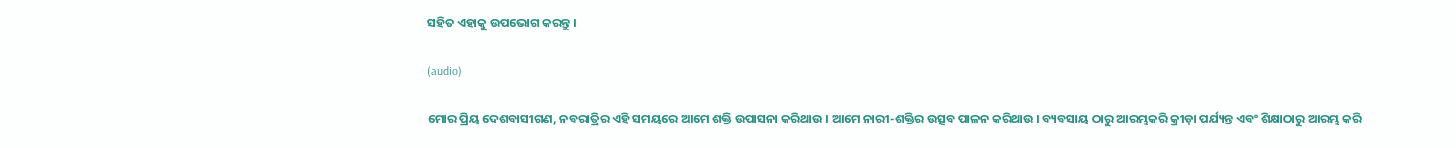ସହିତ ଏହାକୁ ଉପଭୋଗ କରନ୍ତୁ ।

(audio)

ମୋର ପ୍ରିୟ ଦେଶବାସୀଗଣ, ନବରାତ୍ରିର ଏହି ସମୟରେ ଆମେ ଶକ୍ତି ଉପାସନା କରିଥାଉ । ଆମେ ନାରୀ-ଶକ୍ତିର ଉତ୍ସବ ପାଳନ କରିଥାଉ । ବ୍ୟବସାୟ ଠାରୁ ଆରମ୍ଭକରି କ୍ରୀଡ଼ା ପର୍ଯ୍ୟନ୍ତ ଏବଂ ଶିକ୍ଷାଠାରୁ ଆରମ୍ଭ କରି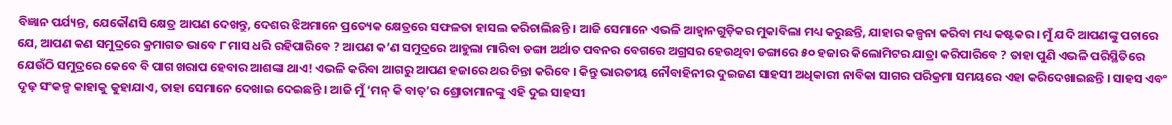ବିଜ୍ଞାନ ପର୍ଯ୍ୟନ୍ତ, ଯେକୌଣସି କ୍ଷେତ୍ର ଆପଣ ଦେଖନ୍ତୁ, ଦେଶର ଝିଅମାନେ ପ୍ରତ୍ୟେକ କ୍ଷେତ୍ରରେ ସଫଳତା ହାସଲ କରିଚାଲିଛନ୍ତି । ଆଜି ସେମାନେ ଏଭଳି ଆହ୍ୱାନଗୁଡ଼ିକର ମୁକାବିଲା ମଧ୍ୟ କରୁଛନ୍ତି, ଯାହାର କଳ୍ପନା କରିବା ମଧ୍ୟ କଷ୍ଟକର । ମୁଁ ଯଦି ଆପଣଙ୍କୁ ପଚାରେ ଯେ, ଆପଣ କଣ ସମୁଦ୍ରରେ କ୍ରମାଗତ ଭାବେ ୮ ମାସ ଧରି ରହିପାରିବେ ? ଆପଣ କ’ଣ ସମୁଦ୍ରରେ ଆହୁଲା ମାରିବା ଡଙ୍ଗା ଅର୍ଥାତ ପବନର ବେଗରେ ଅଗ୍ରସର ହେଉଥିବା ଡଙ୍ଗାରେ ୫୦ ହଜାର କିଲୋମିଟର ଯାତ୍ରା କରିପାରିବେ ? ତାହା ପୁଣି ଏଭଳି ପରିସ୍ଥିତିରେ ଯେଉଁଠି ସମୁଦ୍ରରେ କେବେ ବି ପାଗ ଖରାପ ହେବାର ଆଶଙ୍କା ଥାଏ! ଏଭଳି କରିବା ଆଗରୁ ଆପଣ ହଜାରେ ଥର ଚିନ୍ତା କରିବେ । କିନ୍ତୁ ଭାରତୀୟ ନୌବାହିନୀର ଦୁଇଜଣ ସାହସୀ ଅଧିକାରୀ ନାବିକା ସାଗର ପରିକ୍ରମା ସମୟରେ ଏହା କରିଦେଖାଇଛନ୍ତି । ସାହସ ଏବଂ ଦୃଢ଼ ସଂକଳ୍ପ କାହାକୁ କୁହାଯାଏ, ତାହା ସେମାନେ ଦେଖାଇ ଦେଇଛନ୍ତି । ଆଜି ମୁଁ ‘ମନ୍ କି ବାତ୍’ର ଶ୍ରୋତାମାନଙ୍କୁ ଏହି ଦୁଇ ସାହସୀ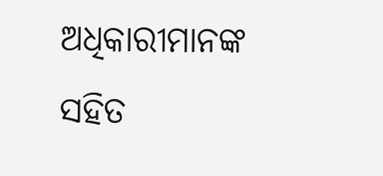ଅଧିକାରୀମାନଙ୍କ ସହିତ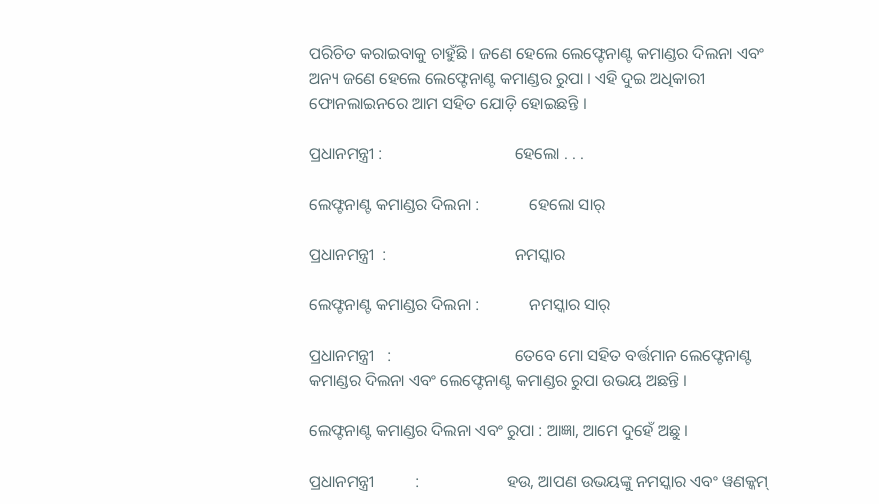ପରିଚିତ କରାଇବାକୁ ଚାହୁଁଛି । ଜଣେ ହେଲେ ଲେଫ୍ଟେନାଣ୍ଟ କମାଣ୍ଡର ଦିଲନା ଏବଂ ଅନ୍ୟ ଜଣେ ହେଲେ ଲେଫ୍ଟେନାଣ୍ଟ କମାଣ୍ଡର ରୁପା । ଏହି ଦୁଇ ଅଧିକାରୀ ଫୋନଲାଇନରେ ଆମ ସହିତ ଯୋଡ଼ି ହୋଇଛନ୍ତି ।

ପ୍ରଧାନମନ୍ତ୍ରୀ :                                ହେଲୋ . . .

ଲେଫ୍ଟନାଣ୍ଟ କମାଣ୍ଡର ଦିଲନା :            ହେଲୋ ସାର୍

ପ୍ରଧାନମନ୍ତ୍ରୀ  :                               ନମସ୍କାର

ଲେଫ୍ଟନାଣ୍ଟ କମାଣ୍ଡର ଦିଲନା :            ନମସ୍କାର ସାର୍

ପ୍ରଧାନମନ୍ତ୍ରୀ   :                              ତେବେ ମୋ ସହିତ ବର୍ତ୍ତମାନ ଲେଫ୍ଟେନାଣ୍ଟ କମାଣ୍ଡର ଦିଲନା ଏବଂ ଲେଫ୍ଟେନାଣ୍ଟ କମାଣ୍ଡର ରୁପା ଉଭୟ ଅଛନ୍ତି ।

ଲେଫ୍ଟନାଣ୍ଟ କମାଣ୍ଡର ଦିଲନା ଏବଂ ରୁପା : ଆଜ୍ଞା, ଆମେ ଦୁହେଁ ଅଛୁ ।

ପ୍ରଧାନମନ୍ତ୍ରୀ          :                     ହଉ, ଆପଣ ଉଭୟଙ୍କୁ ନମସ୍କାର ଏବଂ ୱଣକ୍କମ୍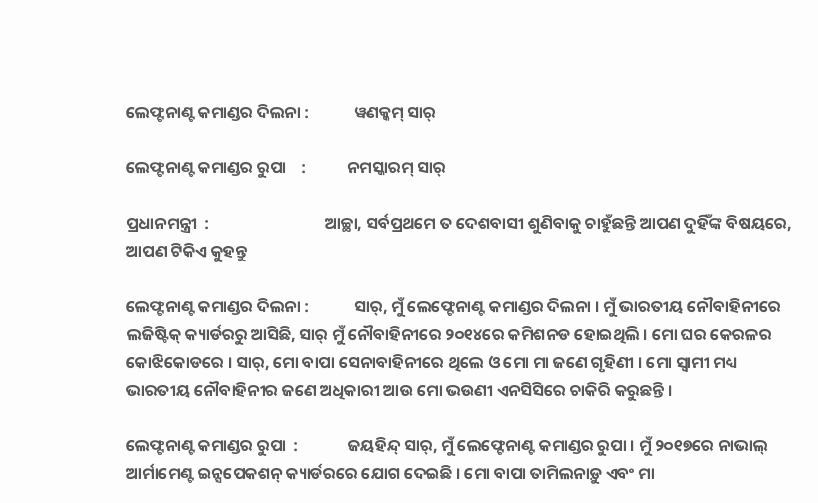ଲେଫ୍ଟନାଣ୍ଟ କମାଣ୍ଡର ଦିଲନା :            ୱଣକ୍କମ୍ ସାର୍

ଲେଫ୍ଟନାଣ୍ଟ କମାଣ୍ଡର ରୁପା    :           ନମସ୍କାରମ୍ ସାର୍

ପ୍ରଧାନମନ୍ତ୍ରୀ  :                               ଆଚ୍ଛା, ସର୍ବପ୍ରଥମେ ତ ଦେଶବାସୀ ଶୁଣିବାକୁ ଚାହୁଁଛନ୍ତି ଆପଣ ଦୁହିଁଙ୍କ ବିଷୟରେ, ଆପଣ ଟିକିଏ କୁହନ୍ତୁ

ଲେଫ୍ଟନାଣ୍ଟ କମାଣ୍ଡର ଦିଲନା :            ସାର୍, ମୁଁ ଲେଫ୍ଟେନାଣ୍ଟ କମାଣ୍ଡର ଦିଲନା । ମୁଁ ଭାରତୀୟ ନୌବାହିନୀରେ ଲଜିଷ୍ଟିକ୍ କ୍ୟାର୍ଡରରୁ ଆସିଛି, ସାର୍ ମୁଁ ନୌବାହିନୀରେ ୨୦୧୪ରେ କମିଶନଡ ହୋଇଥିଲି । ମୋ ଘର କେରଳର କୋଝିକୋଡରେ । ସାର୍, ମୋ ବାପା ସେନାବାହିନୀରେ ଥିଲେ ଓ ମୋ ମା ଜଣେ ଗୃହିଣୀ । ମୋ ସ୍ୱାମୀ ମଧ୍ୟ ଭାରତୀୟ ନୌବାହିନୀର ଜଣେ ଅଧିକାରୀ ଆଉ ମୋ ଭଉଣୀ ଏନସିସିରେ ଚାକିରି କରୁଛନ୍ତି ।

ଲେଫ୍ଟନାଣ୍ଟ କମାଣ୍ଡର ରୁପା  :             ଜୟହିନ୍ଦ୍ ସାର୍, ମୁଁ ଲେଫ୍ଟେନାଣ୍ଟ କମାଣ୍ଡର ରୁପା । ମୁଁ ୨୦୧୭ରେ ନାଭାଲ୍ ଆର୍ମାମେଣ୍ଟ ଇନ୍ସପେକଶନ୍ କ୍ୟାର୍ଡରରେ ଯୋଗ ଦେଇଛି । ମୋ ବାପା ତାମିଲନାଡ଼ୁ ଏବଂ ମା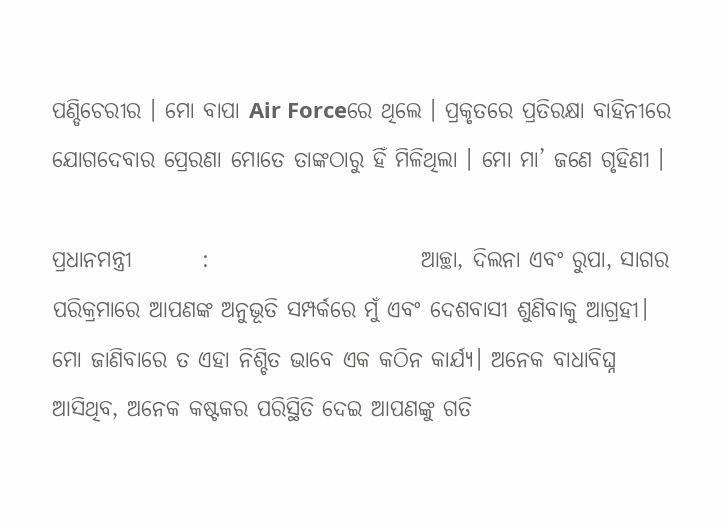ପଣ୍ଡିଚେରୀର । ମୋ ବାପା Air Forceରେ ଥିଲେ । ପ୍ରକୃତରେ ପ୍ରତିରକ୍ଷା ବାହିନୀରେ ଯୋଗଦେବାର ପ୍ରେରଣା ମୋତେ ତାଙ୍କଠାରୁ ହିଁ ମିଳିଥିଲା । ମୋ ମା’ ଜଣେ ଗୃହିଣୀ ।

ପ୍ରଧାନମନ୍ତ୍ରୀ        :                        ଆଚ୍ଛା, ଦିଲନା ଏବଂ ରୁପା, ସାଗର ପରିକ୍ରମାରେ ଆପଣଙ୍କ ଅନୁଭୂତି ସମ୍ପର୍କରେ ମୁଁ ଏବଂ ଦେଶବାସୀ ଶୁଣିବାକୁ ଆଗ୍ରହୀ। ମୋ ଜାଣିବାରେ ତ ଏହା ନିଶ୍ଚିତ ଭାବେ ଏକ କଠିନ କାର୍ଯ୍ୟ। ଅନେକ ବାଧାବିଘ୍ନ ଆସିଥିବ, ଅନେକ କଷ୍ଟକର ପରିସ୍ଥିତି ଦେଇ ଆପଣଙ୍କୁ ଗତି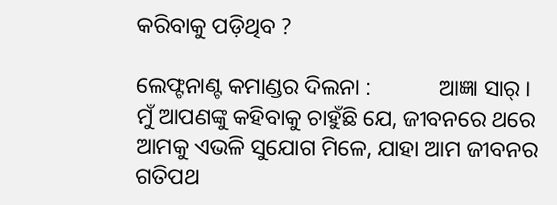କରିବାକୁ ପଡ଼ିଥିବ ?

ଲେଫ୍ଟନାଣ୍ଟ କମାଣ୍ଡର ଦିଲନା :            ଆଜ୍ଞା ସାର୍ । ମୁଁ ଆପଣଙ୍କୁ କହିବାକୁ ଚାହୁଁଛି ଯେ, ଜୀବନରେ ଥରେ ଆମକୁ ଏଭଳି ସୁଯୋଗ ମିଳେ, ଯାହା ଆମ ଜୀବନର ଗତିପଥ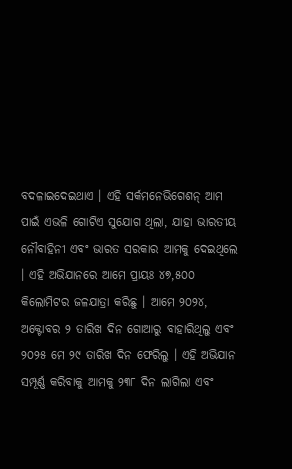ବଦଳାଇଦେଇଥାଏ । ଏହି ସର୍କମନେଭିଗେଶନ୍ ଆମ ପାଇଁ ଏଭଳି ଗୋଟିଏ ସୁଯୋଗ ଥିଲା, ଯାହା ଭାରତୀୟ ନୌବାହିନୀ ଏବଂ ଭାରତ ସରକାର ଆମକୁ ଦେଇଥିଲେ । ଏହି ଅଭିଯାନରେ ଆମେ ପ୍ରାୟଃ ୪୭,୫୦୦ କିଲୋମିଟର ଜଳଯାତ୍ରା କରିଛୁ । ଆମେ ୨୦୨୪, ଅକ୍ଟୋବର ୨ ତାରିଖ ଦିନ ଗୋଆରୁ ବାହାରିଥିଲୁ ଏବଂ ୨୦୨୫ ମେ ୨୯ ତାରିଖ ଦିନ ଫେରିଲୁ । ଏହି ଅଭିଯାନ ସମ୍ପୂର୍ଣ୍ଣ କରିବାକୁ ଆମକୁ ୨୩୮ ଦିନ ଲାଗିଲା ଏବଂ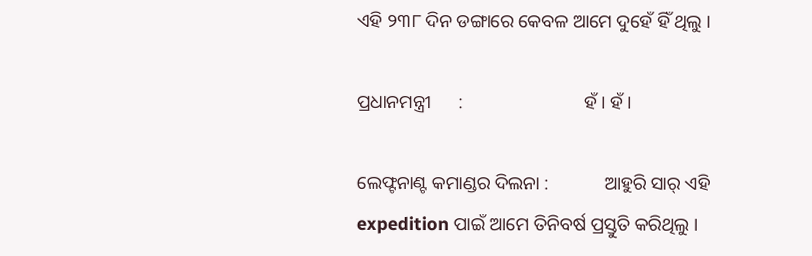ଏହି ୨୩୮ ଦିନ ଡଙ୍ଗାରେ କେବଳ ଆମେ ଦୁହେଁ ହିଁ ଥିଲୁ ।

ପ୍ରଧାନମନ୍ତ୍ରୀ      :                          ହଁ । ହଁ ।

ଲେଫ୍ଟନାଣ୍ଟ କମାଣ୍ଡର ଦିଲନା :            ଆହୁରି ସାର୍ ଏହି expedition ପାଇଁ ଆମେ ତିନିବର୍ଷ ପ୍ରସ୍ତୁତି କରିଥିଲୁ ।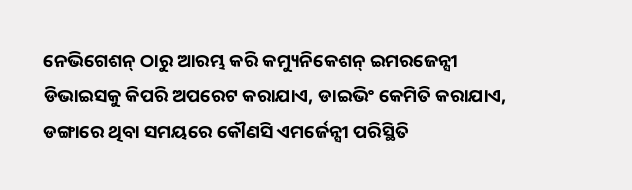ନେଭିଗେଶନ୍ ଠାରୁ ଆରମ୍ଭ କରି କମ୍ୟୁନିକେଶନ୍ ଇମରଜେନ୍ସୀ ଡିଭାଇସକୁ କିପରି ଅପରେଟ କରାଯାଏ, ଡାଇଭିଂ କେମିତି କରାଯାଏ, ଡଙ୍ଗାରେ ଥିବା ସମୟରେ କୌଣସି ଏମର୍ଜେନ୍ସୀ ପରିସ୍ଥିତି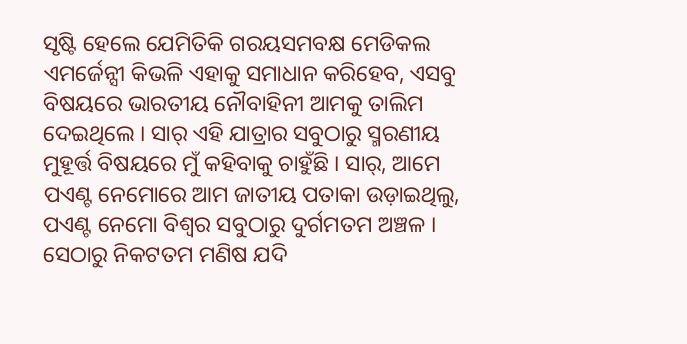ସୃଷ୍ଟି ହେଲେ ଯେମିତିକି ଗରୟସମବକ୍ଷ ମେଡିକଲ ଏମର୍ଜେନ୍ସୀ କିଭଳି ଏହାକୁ ସମାଧାନ କରିହେବ, ଏସବୁ ବିଷୟରେ ଭାରତୀୟ ନୌବାହିନୀ ଆମକୁ ତାଲିମ ଦେଇଥିଲେ । ସାର୍ ଏହି ଯାତ୍ରାର ସବୁଠାରୁ ସ୍ମରଣୀୟ ମୁହୂର୍ତ୍ତ ବିଷୟରେ ମୁଁ କହିବାକୁ ଚାହୁଁଛି । ସାର୍, ଆମେ ପଏଣ୍ଟ ନେମୋରେ ଆମ ଜାତୀୟ ପତାକା ଉଡ଼ାଇଥିଲୁ, ପଏଣ୍ଟ ନେମୋ ବିଶ୍ୱର ସବୁଠାରୁ ଦୁର୍ଗମତମ ଅଞ୍ଚଳ । ସେଠାରୁ ନିକଟତମ ମଣିଷ ଯଦି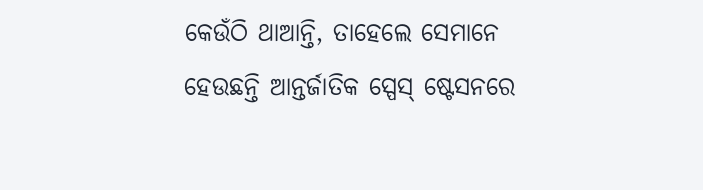କେଉଁଠି ଥାଆନ୍ତି, ତାହେଲେ ସେମାନେ ହେଉଛନ୍ତି ଆନ୍ତର୍ଜାତିକ ସ୍ପେସ୍ ଷ୍ଟେସନରେ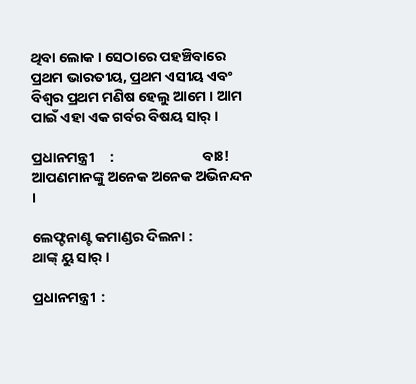ଥିବା ଲୋକ । ସେଠାରେ ପହଞ୍ଚିବାରେ ପ୍ରଥମ ଭାରତୀୟ, ପ୍ରଥମ ଏସୀୟ ଏବଂ ବିଶ୍ୱର ପ୍ରଥମ ମଣିଷ ହେଲୁ ଆମେ । ଆମ ପାଇଁ ଏହା ଏକ ଗର୍ବର ବିଷୟ ସାର୍ ।

ପ୍ରଧାନମନ୍ତ୍ରୀ     :                           ବାଃ! ଆପଣମାନଙ୍କୁ ଅନେକ ଅନେକ ଅଭିନନ୍ଦନ ।

ଲେଫ୍ଟନାଣ୍ଟ କମାଣ୍ଡର ଦିଲନା :            ଥାଙ୍କ୍ ୟୁ ସାର୍ ।

ପ୍ରଧାନମନ୍ତ୍ରୀ  :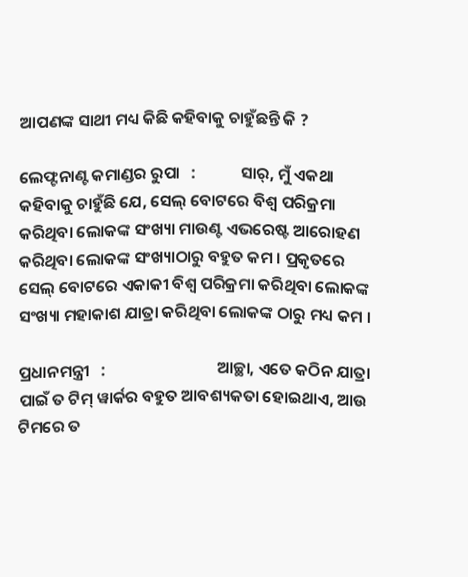ଆପଣଙ୍କ ସାଥୀ ମଧ୍ୟ କିଛି କହିବାକୁ ଚାହୁଁଛନ୍ତି କି ?

ଲେଫ୍ଟନାଣ୍ଟ କମାଣ୍ଡର ରୁପା   :            ସାର୍, ମୁଁ ଏକଥା କହିବାକୁ ଚାହୁଁଛି ଯେ, ସେଲ୍ ବୋଟରେ ବିଶ୍ୱ ପରିକ୍ରମା କରିଥିବା ଲୋକଙ୍କ ସଂଖ୍ୟା ମାଉଣ୍ଟ ଏଭରେଷ୍ଟ ଆରୋହଣ କରିଥିବା ଲୋକଙ୍କ ସଂଖ୍ୟାଠାରୁ ବହୁତ କମ । ପ୍ରକୃତରେ ସେଲ୍ ବୋଟରେ ଏକାକୀ ବିଶ୍ୱ ପରିକ୍ରମା କରିଥିବା ଲୋକଙ୍କ ସଂଖ୍ୟା ମହାକାଶ ଯାତ୍ରା କରିଥିବା ଲୋକଙ୍କ ଠାରୁ ମଧ୍ୟ କମ ।

ପ୍ରଧାନମନ୍ତ୍ରୀ   :                              ଆଚ୍ଛା, ଏତେ କଠିନ ଯାତ୍ରା ପାଇଁ ତ ଟିମ୍ ୱାର୍କର ବହୁତ ଆବଶ୍ୟକତା ହୋଇଥାଏ, ଆଉ ଟିମରେ ତ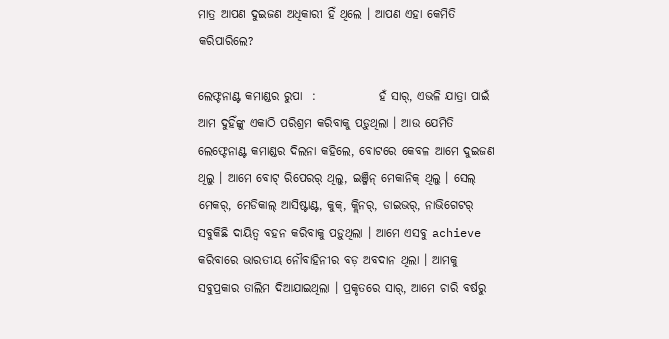ମାତ୍ର ଆପଣ ଦୁଇଜଣ ଅଧିକାରୀ ହିଁ ଥିଲେ । ଆପଣ ଏହା କେମିତି କରିପାରିଲେ?

ଲେଫ୍ଟନାଣ୍ଟ କମାଣ୍ଡର ରୁପା  :             ହଁ ସାର୍, ଏଭଳି ଯାତ୍ରା ପାଇଁ ଆମ ଦୁହିଁଙ୍କୁ ଏକାଠି ପରିଶ୍ରମ କରିବାକୁ ପଡ଼ୁଥିଲା । ଆଉ ଯେମିତି ଲେଫ୍ଟେନାଣ୍ଟ କମାଣ୍ଡର ଦିଲନା କହିଲେ, ବୋଟରେ କେବଳ ଆମେ ଦୁଇଜଣ ଥିଲୁ । ଆମେ ବୋଟ୍ ରିପେରର୍ ଥିଲୁ, ଇଞ୍ଜିନ୍ ମେକାନିକ୍ ଥିଲୁ । ସେଲ୍ ମେକର୍, ମେଡିକାଲ୍ ଆସିଷ୍ଟାଣ୍ଟ, କୁକ୍, କ୍ଲିନର୍, ଡାଇଭର୍, ନାଭିଗେଟର୍ ସବୁକିଛି ଦାୟିତ୍ୱ ବହନ କରିବାକୁ ପଡ଼ୁଥିଲା । ଆମେ ଏସବୁ achieve କରିବାରେ ଭାରତୀୟ ନୌବାହିନୀର ବଡ଼ ଅବଦାନ ଥିଲା । ଆମକୁ ସବୁପ୍ରକାର ତାଲିମ ଦିଆଯାଇଥିଲା । ପ୍ରକୃତରେ ସାର୍, ଆମେ ଚାରି ବର୍ଷରୁ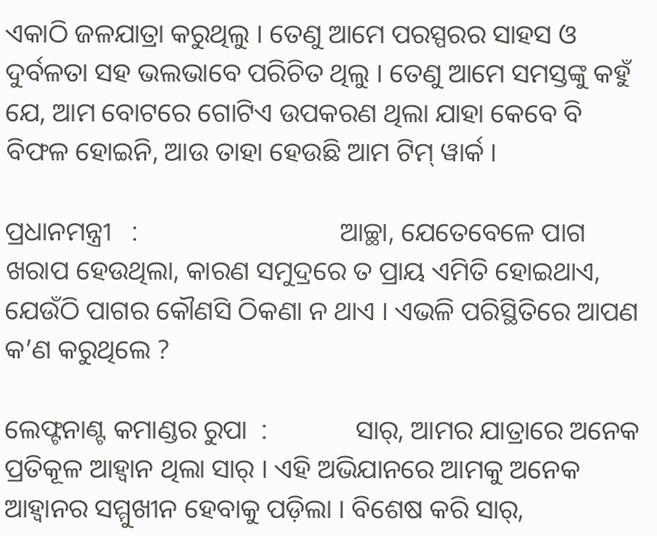ଏକାଠି ଜଳଯାତ୍ରା କରୁଥିଲୁ । ତେଣୁ ଆମେ ପରସ୍ପରର ସାହସ ଓ ଦୁର୍ବଳତା ସହ ଭଲଭାବେ ପରିଚିତ ଥିଲୁ । ତେଣୁ ଆମେ ସମସ୍ତଙ୍କୁ କହୁଁ ଯେ, ଆମ ବୋଟରେ ଗୋଟିଏ ଉପକରଣ ଥିଲା ଯାହା କେବେ ବି ବିଫଳ ହୋଇନି, ଆଉ ତାହା ହେଉଛି ଆମ ଟିମ୍ ୱାର୍କ ।

ପ୍ରଧାନମନ୍ତ୍ରୀ   :                              ଆଚ୍ଛା, ଯେତେବେଳେ ପାଗ ଖରାପ ହେଉଥିଲା, କାରଣ ସମୁଦ୍ରରେ ତ ପ୍ରାୟ ଏମିତି ହୋଇଥାଏ, ଯେଉଁଠି ପାଗର କୌଣସି ଠିକଣା ନ ଥାଏ । ଏଭଳି ପରିସ୍ଥିତିରେ ଆପଣ କ’ଣ କରୁଥିଲେ ?

ଲେଫ୍ଟନାଣ୍ଟ କମାଣ୍ଡର ରୁପା  :             ସାର୍‌, ଆମର ଯାତ୍ରାରେ ଅନେକ ପ୍ରତିକୂଳ ଆହ୍ୱାନ ଥିଲା ସାର୍‌ । ଏହି ଅଭିଯାନରେ ଆମକୁ ଅନେକ ଆହ୍ୱାନର ସମ୍ମୁଖୀନ ହେବାକୁ ପଡ଼ିଲା । ବିଶେଷ କରି ସାର୍‌,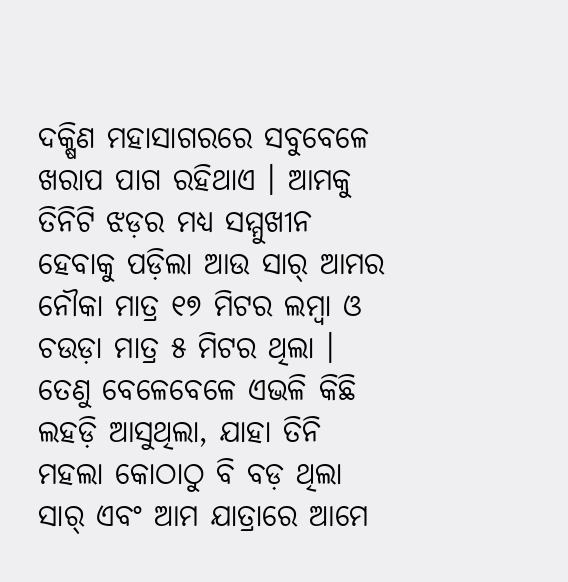ଦକ୍ଷିଣ ମହାସାଗରରେ ସବୁବେଳେ ଖରାପ ପାଗ ରହିଥାଏ । ଆମକୁ ତିନିଟି ଝଡ଼ର ମଧ୍ୟ ସମ୍ମୁଖୀନ ହେବାକୁ ପଡ଼ିଲା ଆଉ ସାର୍‌ ଆମର ନୌକା ମାତ୍ର ୧୭ ମିଟର ଲମ୍ବା ଓ ଚଉଡ଼ା ମାତ୍ର ୫ ମିଟର ଥିଲା । ତେଣୁ ବେଳେବେଳେ ଏଭଳି କିଛି ଲହଡ଼ି ଆସୁଥିଲା, ଯାହା ତିନି ମହଲା କୋଠାଠୁ ବି ବଡ଼ ଥିଲା ସାର୍‌ ଏବଂ ଆମ ଯାତ୍ରାରେ ଆମେ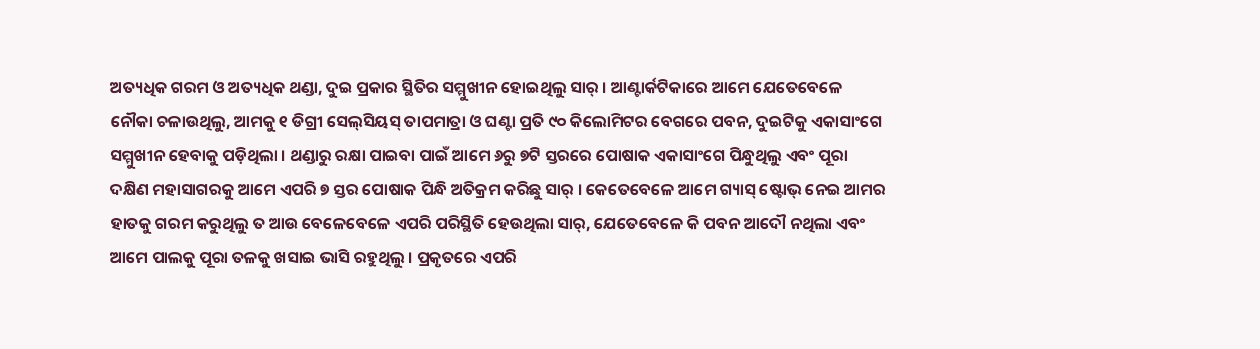ଅତ୍ୟଧିକ ଗରମ ଓ ଅତ୍ୟଧିକ ଥଣ୍ଡା, ଦୁଇ ପ୍ରକାର ସ୍ଥିତିର ସମ୍ମୁଖୀନ ହୋଇଥିଲୁ ସାର୍‌ । ଆଣ୍ଟାର୍କଟିକାରେ ଆମେ ଯେତେବେଳେ ନୌକା ଚଳାଉଥିଲୁ, ଆମକୁ ୧ ଡିଗ୍ରୀ ସେଲ୍‌ସିୟସ୍‌ ତାପମାତ୍ରା ଓ ଘଣ୍ଟା ପ୍ରତି ୯୦ କିଲୋମିଟର ବେଗରେ ପବନ, ଦୁଇଟିକୁ ଏକାସାଂଗେ ସମ୍ମୁଖୀନ ହେବାକୁ ପଡ଼ିଥିଲା । ଥଣ୍ଡାରୁ ରକ୍ଷା ପାଇବା ପାଇଁ ଆମେ ୬ରୁ ୭ଟି ସ୍ତରରେ ପୋଷାକ ଏକାସାଂଗେ ପିନ୍ଧୁଥିଲୁ ଏବଂ ପୂରା ଦକ୍ଷିଣ ମହାସାଗରକୁ ଆମେ ଏପରି ୭ ସ୍ତର ପୋଷାକ ପିନ୍ଧି ଅତିକ୍ରମ କରିଛୁ ସାର୍‌ । କେତେବେଳେ ଆମେ ଗ୍ୟାସ୍‌ ଷ୍ଟୋଭ୍‌ ନେଇ ଆମର ହାତକୁ ଗରମ କରୁଥିଲୁ ତ ଆଉ ବେଳେବେଳେ ଏପରି ପରିସ୍ଥିତି ହେଉଥିଲା ସାର୍‌, ଯେତେବେଳେ କି ପବନ ଆଦୌ ନଥିଲା ଏବଂ ଆମେ ପାଲକୁ ପୂରା ତଳକୁ ଖସାଇ ଭାସି ରହୁଥିଲୁ । ପ୍ରକୃତରେ ଏପରି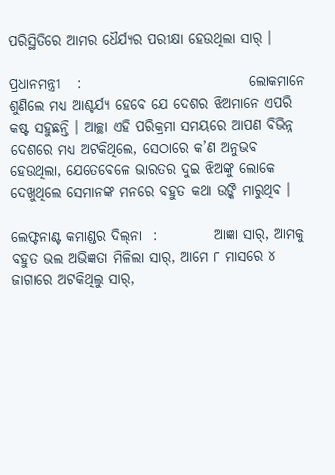ପରିସ୍ଥିତିରେ ଆମର ଧୈର୍ଯ୍ୟର ପରୀକ୍ଷା ହେଉଥିଲା ସାର୍‌ ।

ପ୍ରଧାନମନ୍ତ୍ରୀ   :                              ଲୋକମାନେ ଶୁଣିଲେ ମଧ୍ୟ ଆଶ୍ଚର୍ଯ୍ୟ ହେବେ ଯେ ଦେଶର ଝିଅମାନେ ଏପରି କଷ୍ଟ ସହୁଛନ୍ତି । ଆଚ୍ଛା ଏହି ପରିକ୍ରମା ସମୟରେ ଆପଣ ବିଭିନ୍ନ ଦେଶରେ ମଧ୍ୟ ଅଟକିଥିଲେ, ସେଠାରେ କ’ଣ ଅନୁଭବ ହେଉଥିଲା, ଯେତେବେଳେ ଭାରତର ଦୁଇ ଝିଅଙ୍କୁ ଲୋକେ ଦେଖୁଥିଲେ ସେମାନଙ୍କ ମନରେ ବହୁତ କଥା ଉଙ୍କି ମାରୁଥିବ ।

ଲେଫ୍ଟନାଣ୍ଟ କମାଣ୍ଡର ଦିଲ୍‌ନା  :          ଆଜ୍ଞା ସାର୍‌, ଆମକୁ ବହୁତ ଭଲ ଅଭିଜ୍ଞତା ମିଳିଲା ସାର୍‌, ଆମେ ୮ ମାସରେ ୪ ଜାଗାରେ ଅଟକିଥିଲୁ ସାର୍‌,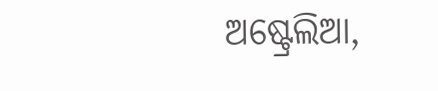ଅଷ୍ଟ୍ରେଲିଆ,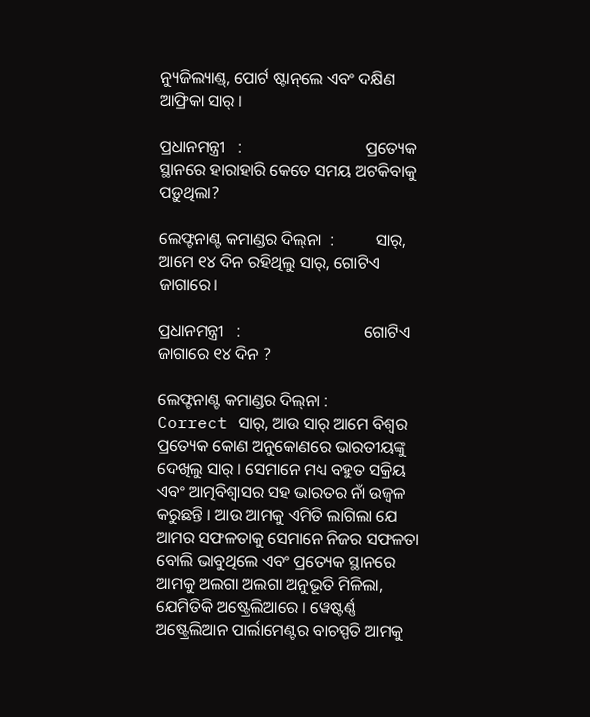ନ୍ୟୁଜିଲ୍ୟାଣ୍ଡ୍‌, ପୋର୍ଟ ଷ୍ଟାନ୍‌ଲେ ଏବଂ ଦକ୍ଷିଣ ଆଫ୍ରିକା ସାର୍‌ ।

ପ୍ରଧାନମନ୍ତ୍ରୀ   :                              ପ୍ରତ୍ୟେକ ସ୍ଥାନରେ ହାରାହାରି କେତେ ସମୟ ଅଟକିବାକୁ ପଡ଼ୁଥିଲା?

ଲେଫ୍ଟନାଣ୍ଟ କମାଣ୍ଡର ଦିଲ୍‌ନା  :          ସାର୍‌, ଆମେ ୧୪ ଦିନ ରହିଥିଲୁ ସାର୍‌, ଗୋଟିଏ ଜାଗାରେ।

ପ୍ରଧାନମନ୍ତ୍ରୀ   :                              ଗୋଟିଏ ଜାଗାରେ ୧୪ ଦିନ ?

ଲେଫ୍ଟନାଣ୍ଟ କମାଣ୍ଡର ଦିଲ୍‌ନା :            Correct ସାର୍‌, ଆଉ ସାର୍‌ ଆମେ ବିଶ୍ୱର ପ୍ରତ୍ୟେକ କୋଣ ଅନୁକୋଣରେ ଭାରତୀୟଙ୍କୁ ଦେଖିଲୁ ସାର୍ । ସେମାନେ ମଧ୍ୟ ବହୁତ ସକ୍ରିୟ ଏବଂ ଆତ୍ମବିଶ୍ୱାସର ସହ ଭାରତର ନାଁ ଉଜ୍ୱଳ କରୁଛନ୍ତି । ଆଉ ଆମକୁ ଏମିତି ଲାଗିଲା ଯେ ଆମର ସଫଳତାକୁ ସେମାନେ ନିଜର ସଫଳତା ବୋଲି ଭାବୁଥିଲେ ଏବଂ ପ୍ରତ୍ୟେକ ସ୍ଥାନରେ ଆମକୁ ଅଲଗା ଅଲଗା ଅନୁଭୂତି ମିଳିଲା, ଯେମିତିକି ଅଷ୍ଟ୍ରେଲିଆରେ । ୱେଷ୍ଟର୍ଣ୍ଣ ଅଷ୍ଟ୍ରେଲିଆନ ପାର୍ଲାମେଣ୍ଟର ବାଚସ୍ପତି ଆମକୁ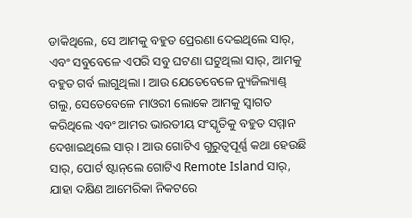ଡାକିଥିଲେ, ସେ ଆମକୁ ବହୁତ ପ୍ରେରଣା ଦେଇଥିଲେ ସାର୍‌, ଏବଂ ସବୁବେଳେ ଏପରି ସବୁ ଘଟଣା ଘଟୁଥିଲା ସାର୍‌, ଆମକୁ ବହୁତ ଗର୍ବ ଲାଗୁଥିଲା । ଆଉ ଯେତେବେଳେ ନ୍ୟୁଜିଲ୍ୟାଣ୍ଡ୍‌ ଗଲୁ, ସେତେବେଳେ ମାଓରୀ ଲୋକେ ଆମକୁ ସ୍ୱାଗତ କରିଥିଲେ ଏବଂ ଆମର ଭାରତୀୟ ସଂସ୍କୃତିକୁ ବହୁତ ସମ୍ମାନ ଦେଖାଇଥିଲେ ସାର୍‌ । ଆଉ ଗୋଟିଏ ଗୁରୁତ୍ୱପୂର୍ଣ୍ଣ କଥା ହେଉଛି ସାର୍‌, ପୋର୍ଟ ଷ୍ଟାନ୍‌ଲେ ଗୋଟିଏ Remote Island ସାର୍‌, ଯାହା ଦକ୍ଷିଣ ଆମେରିକା ନିକଟରେ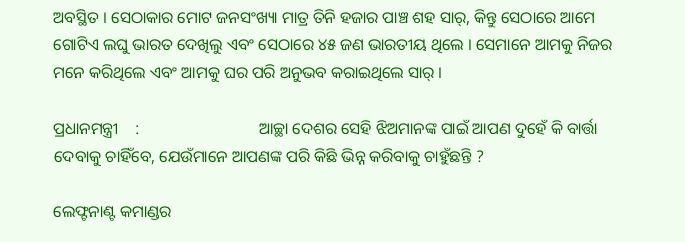ଅବସ୍ଥିତ । ସେଠାକାର ମୋଟ ଜନସଂଖ୍ୟା ମାତ୍ର ତିନି ହଜାର ପାଞ୍ଚ ଶହ ସାର୍‌, କିନ୍ତୁ ସେଠାରେ ଆମେ ଗୋଟିଏ ଲଘୁ ଭାରତ ଦେଖିଲୁ ଏବଂ ସେଠାରେ ୪୫ ଜଣ ଭାରତୀୟ ଥିଲେ । ସେମାନେ ଆମକୁ ନିଜର ମନେ କରିଥିଲେ ଏବଂ ଆମକୁ ଘର ପରି ଅନୁଭବ କରାଇଥିଲେ ସାର୍‌ ।

ପ୍ରଧାନମନ୍ତ୍ରୀ    :                             ଆଚ୍ଛା ଦେଶର ସେହି ଝିଅମାନଙ୍କ ପାଇଁ ଆପଣ ଦୁହେଁ କି ବାର୍ତ୍ତା ଦେବାକୁ ଚାହିଁବେ, ଯେଉଁମାନେ ଆପଣଙ୍କ ପରି କିଛି ଭିନ୍ନ କରିବାକୁ ଚାହୁଁଛନ୍ତି ?

ଲେଫ୍ଟନାଣ୍ଟ କମାଣ୍ଡର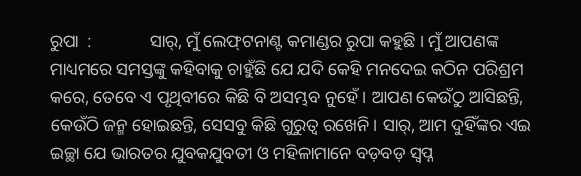ରୁପା  :             ସାର୍‌, ମୁଁ ଲେଫ୍‌ଟନାଣ୍ଟ କମାଣ୍ଡର ରୁପା କହୁଛି । ମୁଁ ଆପଣଙ୍କ ମାଧ୍ୟମରେ ସମସ୍ତଙ୍କୁ କହିବାକୁ ଚାହୁଁଛି ଯେ ଯଦି କେହି ମନଦେଇ କଠିନ ପରିଶ୍ରମ କରେ, ତେବେ ଏ ପୃଥିବୀରେ କିଛି ବି ଅସମ୍ଭବ ନୁହେଁ । ଆପଣ କେଉଁଠୁ ଆସିଛନ୍ତି, କେଉଁଠି ଜନ୍ମ ହୋଇଛନ୍ତି, ସେସବୁ କିଛି ଗୁରୁତ୍ୱ ରଖେନି । ସାର୍‌, ଆମ ଦୁହିଁଙ୍କର ଏଇ ଇଚ୍ଛା ଯେ ଭାରତର ଯୁବକଯୁବତୀ ଓ ମହିଳାମାନେ ବଡ଼ବଡ଼ ସ୍ୱପ୍ନ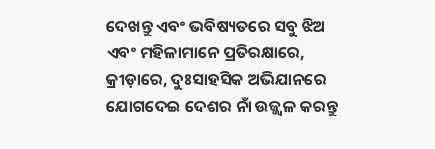ଦେଖନ୍ତୁ ଏବଂ ଭବିଷ୍ୟତରେ ସବୁ ଝିଅ ଏବଂ ମହିଳାମାନେ ପ୍ରତିରକ୍ଷାରେ, କ୍ରୀଡ଼ାରେ, ଦୁଃସାହସିକ ଅଭିଯାନରେ ଯୋଗଦେଇ ଦେଶର ନାଁ ଉଜ୍ଜ୍ୱଳ କରନ୍ତୁ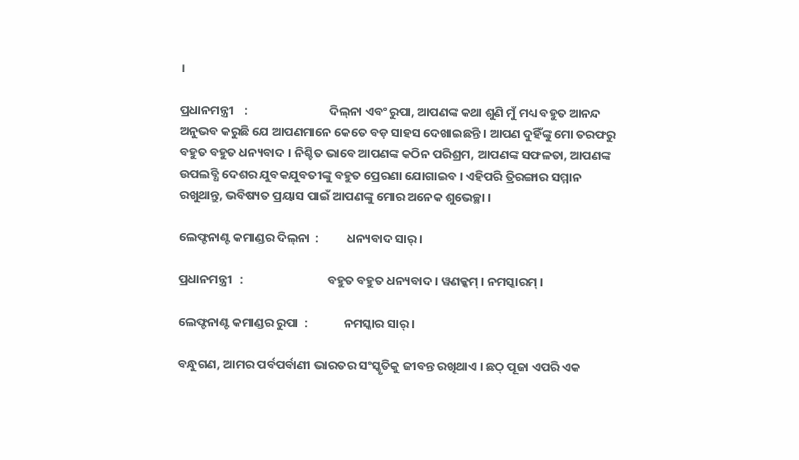।

ପ୍ରଧାନମନ୍ତ୍ରୀ    :                             ଦିଲ୍‌ନା ଏବଂ ରୁପା, ଆପଣଙ୍କ କଥା ଶୁଣି ମୁଁ ମଧ୍ୟ ବହୁତ ଆନନ୍ଦ ଅନୁଭବ କରୁଛି ଯେ ଆପଣମାନେ କେତେ ବଡ଼ ସାହସ ଦେଖାଇଛନ୍ତି । ଆପଣ ଦୁହିଁଙ୍କୁ ମୋ ତରଫରୁ ବହୁତ ବହୁତ ଧନ୍ୟବାଦ । ନିଶ୍ଚିତ ଭାବେ ଆପଣଙ୍କ କଠିନ ପରିଶ୍ରମ, ଆପଣଙ୍କ ସଫଳତା, ଆପଣଙ୍କ ଉପଲବ୍ଧି ଦେଶର ଯୁବକଯୁବତୀଙ୍କୁ ବହୁତ ପ୍ରେରଣା ଯୋଗାଇବ । ଏହିପରି ତ୍ରିରଙ୍ଗାର ସମ୍ମାନ ରଖୁଥାନ୍ତୁ, ଭବିଷ୍ୟତ ପ୍ରୟାସ ପାଇଁ ଆପଣଙ୍କୁ ମୋର ଅନେକ ଶୁଭେଚ୍ଛା ।

ଲେଫ୍ଟନାଣ୍ଟ କମାଣ୍ଡର ଦିଲ୍‌ନା  :          ଧନ୍ୟବାଦ ସାର୍‌ ।

ପ୍ରଧାନମନ୍ତ୍ରୀ   :                              ବହୁତ ବହୁତ ଧନ୍ୟବାଦ । ୱଣକ୍କମ୍‌ । ନମସ୍କାରମ୍‌ ।

ଲେଫ୍ଟନାଣ୍ଟ କମାଣ୍ଡର ରୁପା  :             ନମସ୍କାର ସାର୍‌ ।

ବନ୍ଧୁଗଣ, ଆମର ପର୍ବପର୍ବାଣୀ ଭାରତର ସଂସ୍କୃତିକୁ ଜୀବନ୍ତ ରଖିଥାଏ । ଛଠ୍‌ ପୂଜା ଏପରି ଏକ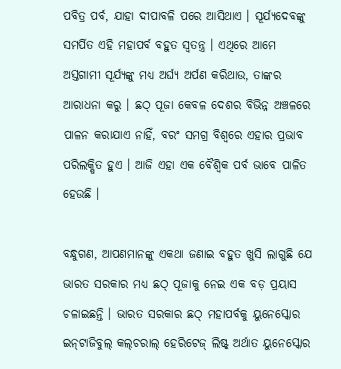ପବିତ୍ର ପର୍ବ, ଯାହା ଦୀପାବଳି ପରେ ଆସିଥାଏ । ସୂର୍ଯ୍ୟଦେବଙ୍କୁ ସମର୍ପିତ ଏହି ମହାପର୍ବ ବହୁତ ସ୍ୱତନ୍ତ୍ର । ଏଥିରେ ଆମେ ଅସ୍ତଗାମୀ ସୂର୍ଯ୍ୟଙ୍କୁ ମଧ୍ୟ ଅର୍ଘ୍ୟ ଅର୍ପଣ କରିଥାଉ, ତାଙ୍କର ଆରାଧନା କରୁ । ଛଠ୍‌ ପୂଜା କେବଳ ଦେଶର ବିଭିନ୍ନ ଅଞ୍ଚଳରେ ପାଳନ କରାଯାଏ ନାହିଁ, ବରଂ ସମଗ୍ର ବିଶ୍ୱରେ ଏହାର ପ୍ରଭାବ ପରିଲକ୍ଷିତ ହୁଏ । ଆଜି ଏହା ଏକ ବୈଶ୍ବିକ ପର୍ବ ଭାବେ ପାଳିତ ହେଉଛି ।

ବନ୍ଧୁଗଣ, ଆପଣମାନଙ୍କୁ ଏକଥା ଜଣାଇ ବହୁତ ଖୁସି ଲାଗୁଛି ଯେ ଭାରତ ସରକାର ମଧ୍ୟ ଛଠ୍‌ ପୂଜାକୁ ନେଇ ଏକ ବଡ଼ ପ୍ରୟାସ ଚଳାଇଛନ୍ତି । ଭାରତ ସରକାର ଛଠ୍‌ ମହାପର୍ବକୁ ୟୁନେସ୍କୋର ଇନ୍‌ଟାଜିବୁଲ୍‌ କଲ୍‌ଚରାଲ୍‌ ହେରିଟେଜ୍‌ ଲିଷ୍ଟ୍‌ ଅର୍ଥାତ ୟୁନେସ୍କୋର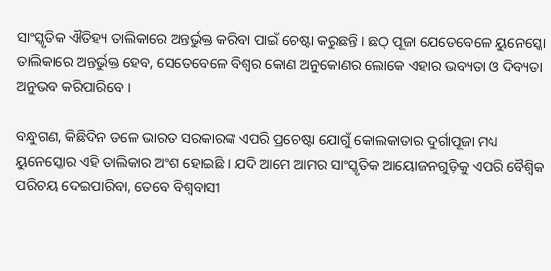ସାଂସ୍କୃତିକ ଐତିହ୍ୟ ତାଲିକାରେ ଅନ୍ତର୍ଭୁକ୍ତ କରିବା ପାଇଁ ଚେଷ୍ଟା କରୁଛନ୍ତି । ଛଠ୍‌ ପୂଜା ଯେତେବେଳେ ୟୁନେସ୍କୋ ତାଲିକାରେ ଅନ୍ତର୍ଭୁକ୍ତ ହେବ, ସେତେବେଳେ ବିଶ୍ୱର କୋଣ ଅନୁକୋଣର ଲୋକେ ଏହାର ଭବ୍ୟତା ଓ ଦିବ୍ୟତା ଅନୁଭବ କରିପାରିବେ ।

ବନ୍ଧୁଗଣ, କିଛିଦିନ ତଳେ ଭାରତ ସରକାରଙ୍କ ଏପରି ପ୍ରଚେଷ୍ଟା ଯୋଗୁଁ କୋଲକାତାର ଦୁର୍ଗାପୂଜା ମଧ୍ୟ ୟୁନେସ୍କୋର ଏହି ତାଲିକାର ଅଂଶ ହୋଇଛି । ଯଦି ଆମେ ଆମର ସାଂସ୍କୃତିକ ଆୟୋଜନଗୁଡ଼ିକୁ ଏପରି ବୈଶ୍ୱିକ ପରିଚୟ ଦେଇପାରିବା, ତେବେ ବିଶ୍ୱବାସୀ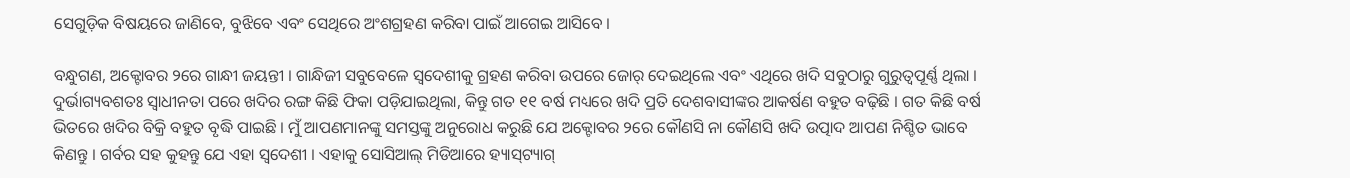ସେଗୁଡ଼ିକ ବିଷୟରେ ଜାଣିବେ, ବୁଝିବେ ଏବଂ ସେଥିରେ ଅଂଶଗ୍ରହଣ କରିବା ପାଇଁ ଆଗେଇ ଆସିବେ ।

ବନ୍ଧୁଗଣ, ଅକ୍ଟୋବର ୨ରେ ଗାନ୍ଧୀ ଜୟନ୍ତୀ । ଗାନ୍ଧିଜୀ ସବୁବେଳେ ସ୍ୱଦେଶୀକୁ ଗ୍ରହଣ କରିବା ଉପରେ ଜୋର୍‌ ଦେଇଥିଲେ ଏବଂ ଏଥିରେ ଖଦି ସବୁଠାରୁ ଗୁରୁତ୍ୱପୂର୍ଣ୍ଣ ଥିଲା । ଦୁର୍ଭାଗ୍ୟବଶତଃ ସ୍ୱାଧୀନତା ପରେ ଖଦିର ରଙ୍ଗ କିଛି ଫିକା ପଡ଼ିଯାଇଥିଲା, କିନ୍ତୁ ଗତ ୧୧ ବର୍ଷ ମଧ୍ୟରେ ଖଦି ପ୍ରତି ଦେଶବାସୀଙ୍କର ଆକର୍ଷଣ ବହୁତ ବଢ଼ିଛି । ଗତ କିଛି ବର୍ଷ ଭିତରେ ଖଦିର ବିକ୍ରି ବହୁତ ବୃଦ୍ଧି ପାଇଛି । ମୁଁ ଆପଣମାନଙ୍କୁ ସମସ୍ତଙ୍କୁ ଅନୁରୋଧ କରୁଛି ଯେ ଅକ୍ଟୋବର ୨ରେ କୌଣସି ନା କୌଣସି ଖଦି ଉତ୍ପାଦ ଆପଣ ନିଶ୍ଚିତ ଭାବେ କିଣନ୍ତୁ । ଗର୍ବର ସହ କୁହନ୍ତୁ ଯେ ଏହା ସ୍ୱଦେଶୀ । ଏହାକୁ ସୋସିଆଲ୍‌ ମିଡିଆରେ ହ୍ୟାସ୍‌ଟ୍ୟାଗ୍‌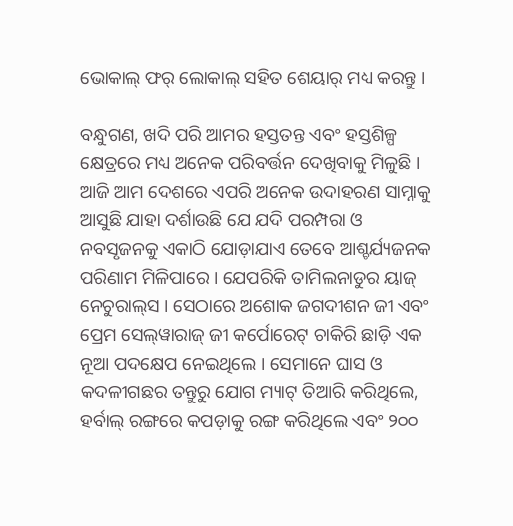ଭୋକାଲ୍‌ ଫର୍‌ ଲୋକାଲ୍‌ ସହିତ ଶେୟାର୍‌ ମଧ୍ୟ କରନ୍ତୁ ।

ବନ୍ଧୁଗଣ, ଖଦି ପରି ଆମର ହସ୍ତତନ୍ତ ଏବଂ ହସ୍ତଶିଳ୍ପ କ୍ଷେତ୍ରରେ ମଧ୍ୟ ଅନେକ ପରିବର୍ତ୍ତନ ଦେଖିବାକୁ ମିଳୁଛି । ଆଜି ଆମ ଦେଶରେ ଏପରି ଅନେକ ଉଦାହରଣ ସାମ୍ନାକୁ ଆସୁଛି ଯାହା ଦର୍ଶାଉଛି ଯେ ଯଦି ପରମ୍ପରା ଓ ନବସୃଜନକୁ ଏକାଠି ଯୋଡ଼ାଯାଏ ତେବେ ଆଶ୍ଚର୍ଯ୍ୟଜନକ ପରିଣାମ ମିଳିପାରେ । ଯେପରିକି ତାମିଲନାଡୁର ୟାଜ୍‌ ନେଚୁରାଲ୍‌ସ । ସେଠାରେ ଅଶୋକ ଜଗଦୀଶନ ଜୀ ଏବଂ ପ୍ରେମ ସେଲ୍‌ୱାରାଜ୍‌ ଜୀ କର୍ପୋରେଟ୍‌ ଚାକିରି ଛାଡ଼ି ଏକ ନୂଆ ପଦକ୍ଷେପ ନେଇଥିଲେ । ସେମାନେ ଘାସ ଓ କଦଳୀଗଛର ତନ୍ତୁରୁ ଯୋଗ ମ୍ୟାଟ୍ ତିଆରି କରିଥିଲେ, ହର୍ବାଲ୍‌ ରଙ୍ଗରେ କପଡ଼ାକୁ ରଙ୍ଗ କରିଥିଲେ ଏବଂ ୨୦୦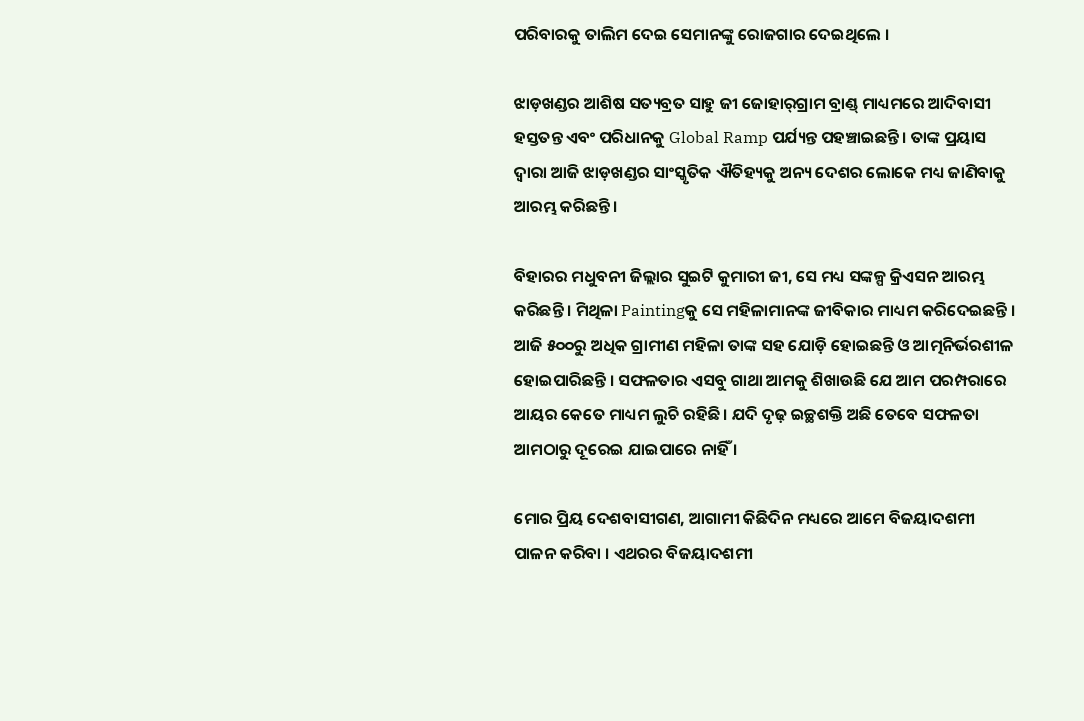ପରିବାରକୁ ତାଲିମ ଦେଇ ସେମାନଙ୍କୁ ରୋଜଗାର ଦେଇଥିଲେ ।

ଝାଡ଼ଖଣ୍ଡର ଆଶିଷ ସତ୍ୟବ୍ରତ ସାହୁ ଜୀ ଜୋହାର୍‌ଗ୍ରାମ ବ୍ରାଣ୍ଡ୍‌ ମାଧ୍ୟମରେ ଆଦିବାସୀ ହସ୍ତତନ୍ତ ଏବଂ ପରିଧାନକୁ Global Ramp ପର୍ଯ୍ୟନ୍ତ ପହଞ୍ଚାଇଛନ୍ତି । ତାଙ୍କ ପ୍ରୟାସ ଦ୍ୱାରା ଆଜି ଝାଡ଼ଖଣ୍ଡର ସାଂସ୍କୃତିକ ଐତିହ୍ୟକୁ ଅନ୍ୟ ଦେଶର ଲୋକେ ମଧ୍ୟ ଜାଣିବାକୁ ଆରମ୍ଭ କରିଛନ୍ତି ।

ବିହାରର ମଧୁବନୀ ଜିଲ୍ଲାର ସୁଇଟି କୁମାରୀ ଜୀ, ସେ ମଧ୍ୟ ସଙ୍କଳ୍ପ କ୍ରିଏସନ ଆରମ୍ଭ କରିଛନ୍ତି । ମିଥିଳା Paintingକୁ ସେ ମହିଳାମାନଙ୍କ ଜୀବିକାର ମାଧ୍ୟମ କରିଦେଇଛନ୍ତି । ଆଜି ୫୦୦ରୁ ଅଧିକ ଗ୍ରାମୀଣ ମହିଳା ତାଙ୍କ ସହ ଯୋଡ଼ି ହୋଇଛନ୍ତି ଓ ଆତ୍ମନିର୍ଭରଶୀଳ ହୋଇପାରିଛନ୍ତି । ସଫଳତାର ଏସବୁ ଗାଥା ଆମକୁ ଶିଖାଉଛି ଯେ ଆମ ପରମ୍ପରାରେ ଆୟର କେତେ ମାଧ୍ୟମ ଲୁଚି ରହିଛି । ଯଦି ଦୃଢ଼ ଇଚ୍ଛଶକ୍ତି ଅଛି ତେବେ ସଫଳତା ଆମଠାରୁ ଦୂରେଇ ଯାଇପାରେ ନାହିଁ ।

ମୋର ପ୍ରିୟ ଦେଶବାସୀଗଣ, ଆଗାମୀ କିଛିଦିନ ମଧ୍ୟରେ ଆମେ ବିଜୟାଦଶମୀ ପାଳନ କରିବା । ଏଥରର ବିଜୟାଦଶମୀ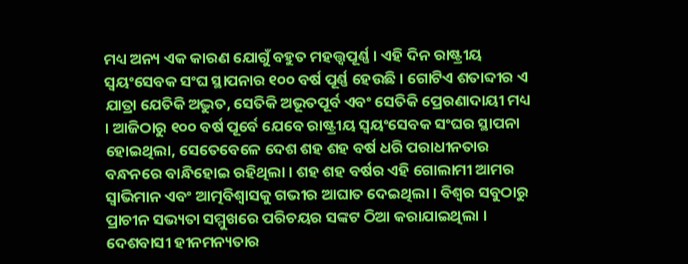ମଧ୍ୟ ଅନ୍ୟ ଏକ କାରଣ ଯୋଗୁଁ ବହୁତ ମହତ୍ତ୍ୱପୂର୍ଣ୍ଣ । ଏହି ଦିନ ରାଷ୍ଟ୍ରୀୟ ସ୍ୱୟଂସେବକ ସଂଘ ସ୍ଥାପନାର ୧୦୦ ବର୍ଷ ପୂର୍ଣ୍ଣ ହେଉଛି । ଗୋଟିଏ ଶତାବ୍ଦୀର ଏ ଯାତ୍ରା ଯେତିକି ଅଦ୍ଭୁତ, ସେତିକି ଅଭୂତପୂର୍ବ ଏବଂ ସେତିକି ପ୍ରେରଣାଦାୟୀ ମଧ୍ୟ । ଆଜିଠାରୁ ୧୦୦ ବର୍ଷ ପୂର୍ବେ ଯେବେ ରାଷ୍ଟ୍ରୀୟ ସ୍ୱୟଂସେବକ ସଂଘର ସ୍ଥାପନା ହୋଇଥିଲା, ସେତେବେଳେ ଦେଶ ଶହ ଶହ ବର୍ଷ ଧରି ପରାଧୀନତାର ବନ୍ଧନରେ ବାନ୍ଧିହୋଇ ରହିଥିଲା । ଶହ ଶହ ବର୍ଷର ଏହି ଗୋଲାମୀ ଆମର ସ୍ୱାଭିମାନ ଏବଂ ଆତ୍ମବିଶ୍ୱାସକୁ ଗଭୀର ଆଘାତ ଦେଇଥିଲା । ବିଶ୍ୱର ସବୁଠାରୁ ପ୍ରାଚୀନ ସଭ୍ୟତା ସମ୍ମୁଖରେ ପରିଚୟର ସଙ୍କଟ ଠିଆ କରାଯାଇଥିଲା । ଦେଶବାସୀ ହୀନମନ୍ୟତାର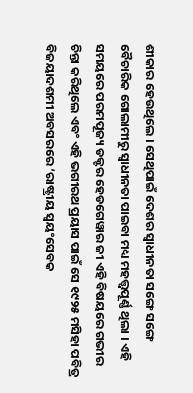ଶୀକାର ହେଉଥିଲେ । ସେଥିପାଇଁ ଦେଶର ସ୍ୱାଧୀନତା ସଙ୍ଗେ ସଙ୍ଗେ ବୈଚାରିକ ଗୋଲାମୀରୁ ସ୍ୱାଧୀନତା ପାଇବା ମଧ୍ୟ ମହତ୍ତ୍ୱପୂର୍ଣ୍ଣ ଥିଲା । ଏହି ସମୟରେ ପରମପୂଜ୍ୟ ଡକ୍ଟର ହେଡଗେୱାର ଜୀ ଏହି ବିଷୟରେ ଗଭୀର ଚିନ୍ତା କରିଥିଲେ ଏବଂ ଏହି ଭଗୀରଥ ପ୍ରୟାସ ପାଇଁ ସେ ୧୯୨୫ ମସିହା ପବିତ୍ର ବିଜୟାଦଶମୀ ଅବସରରେ ‘ରାଷ୍ଟ୍ରୀୟ ସ୍ୱୟଂସେବକ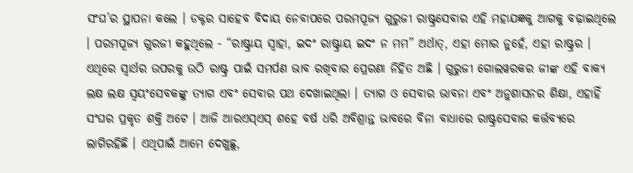ସଂଘ’ର ସ୍ଥାପନା କଲେ । ଡକ୍ଟର ସାହେବ ବିଦାୟ ନେବାପରେ ପରମପୂଜ୍ୟ ଗୁରୁଜୀ ରାଷ୍ଟ୍ରସେବାର ଏହି ମହାଯଜ୍ଞକୁ ଆଗକୁ ବଢ଼ାଇଥିଲେ । ପରମପୂଜ୍ୟ ଗୁରଜୀ କହୁଥିଲେ - “ରାଷ୍ଟ୍ରାୟ ସ୍ୱାହା, ଇଦଂ ରାଷ୍ଟ୍ରାୟ ଇଦଂ ନ ମମ” ଅର୍ଥାତ୍, ଏହା ମୋର ନୁହେଁ, ଏହା ରାଷ୍ଟ୍ରର । ଏଥିରେ ସ୍ୱାର୍ଥର ଉପରକୁ ଉଠି ରାଷ୍ଟ୍ର ପାଇଁ ସମର୍ପଣ ଭାବ ରଖିବାର ପ୍ରେରଣା ନିହିତ ଅଛି । ଗୁରୁଜୀ ଗୋଲୱରକର ଜୀଙ୍କ ଏହି ବାକ୍ୟ ଲକ୍ଷ ଲକ୍ଷ ସ୍ୱୟଂସେବକଙ୍କୁ ତ୍ୟାଗ ଏବଂ ସେବାର ପଥ ଦେଖାଇଥିଲା । ତ୍ୟାଗ ଓ ସେବାର ଭାବନା ଏବଂ ଅନୁଶାସନର ଶିକ୍ଷା, ଏହାହିଁ ସଂଘର ପ୍ରକୃତ ଶକ୍ତି ଅଟେ । ଆଜି ଆରଏସ୍ଏସ୍ ଶହେ ବର୍ଷ ଧରି ଅବିଶ୍ରାନ୍ତ ଭାବରେ ବିନା ବାଧାରେ ରାଷ୍ଟ୍ରସେବାର କର୍ତ୍ତବ୍ୟରେ ଲାଗିରହିଛି । ଏଥିପାଇଁ ଆମେ ଦେଖୁଛୁ,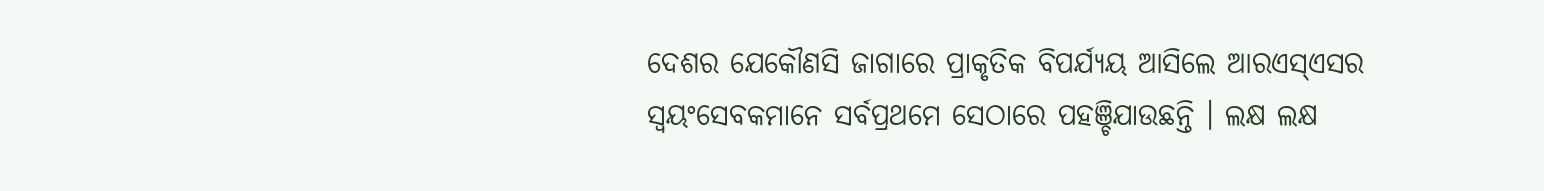ଦେଶର ଯେକୌଣସି ଜାଗାରେ ପ୍ରାକୃତିକ ବିପର୍ଯ୍ୟୟ ଆସିଲେ ଆରଏସ୍ଏସର ସ୍ୱୟଂସେବକମାନେ ସର୍ବପ୍ରଥମେ ସେଠାରେ ପହଞ୍ଚିଯାଉଛନ୍ତି । ଲକ୍ଷ ଲକ୍ଷ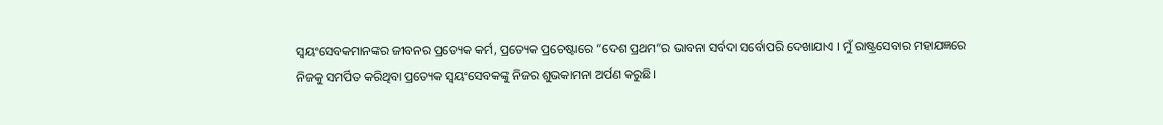ସ୍ୱୟଂସେବକମାନଙ୍କର ଜୀବନର ପ୍ରତ୍ୟେକ କର୍ମ, ପ୍ରତ୍ୟେକ ପ୍ରଚେଷ୍ଟାରେ “ଦେଶ ପ୍ରଥମ”ର ଭାବନା ସର୍ବଦା ସର୍ବୋପରି ଦେଖାଯାଏ । ମୁଁ ରାଷ୍ଟ୍ରସେବାର ମହାଯଜ୍ଞରେ ନିଜକୁ ସମର୍ପିତ କରିଥିବା ପ୍ରତ୍ୟେକ ସ୍ୱୟଂସେବକଙ୍କୁ ନିଜର ଶୁଭକାମନା ଅର୍ପଣ କରୁଛି।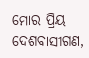ମୋର ପ୍ରିୟ ଦେଶବାସୀଗଣ,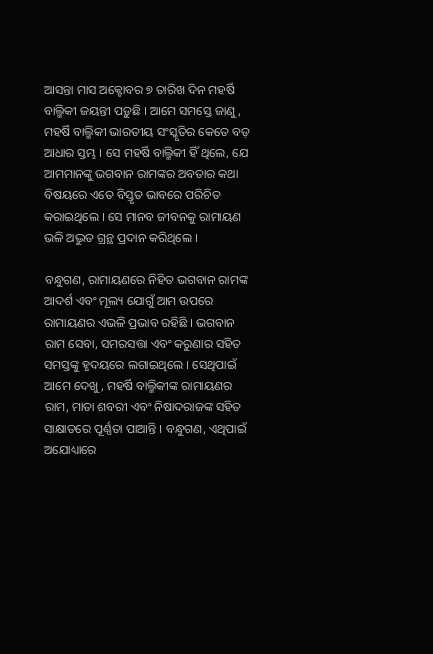ଆସନ୍ତା ମାସ ଅକ୍ଟୋବର ୭ ତାରିଖ ଦିନ ମହର୍ଷି ବାଲ୍ମିକୀ ଜୟନ୍ତୀ ପଡ଼ୁଛି । ଆମେ ସମସ୍ତେ ଜାଣୁ, ମହର୍ଷି ବାଲ୍ମିକୀ ଭାରତୀୟ ସଂସ୍କୃତିର କେତେ ବଡ଼ ଆଧାର ସ୍ତମ୍ଭ । ସେ ମହର୍ଷି ବାଲ୍ମିକୀ ହିଁ ଥିଲେ, ଯେ ଆମମାନଙ୍କୁ ଭଗବାନ ରାମଙ୍କର ଅବତାର କଥା ବିଷୟରେ ଏତେ ବିସ୍ତୃତ ଭାବରେ ପରିଚିତ କରାଇଥିଲେ । ସେ ମାନବ ଜୀବନକୁ ରାମାୟଣ ଭଳି ଅଦ୍ଭୁତ ଗ୍ରନ୍ଥ ପ୍ରଦାନ କରିଥିଲେ ।

ବନ୍ଧୁଗଣ, ରାମାୟଣରେ ନିହିତ ଭଗବାନ ରାମଙ୍କ ଆଦର୍ଶ ଏବଂ ମୂଲ୍ୟ ଯୋଗୁଁ ଆମ ଉପରେ ରାମାୟଣର ଏଭଳି ପ୍ରଭାବ ରହିଛି । ଭଗବାନ ରାମ ସେବା, ସମରସତ୍ତା ଏବଂ କରୁଣାର ସହିତ ସମସ୍ତଙ୍କୁ ହୃଦୟରେ ଲଗାଇଥିଲେ । ସେଥିପାଇଁ ଆମେ ଦେଖୁ, ମହର୍ଷି ବାଲ୍ମିକୀଙ୍କ ରାମାୟଣର ରାମ, ମାତା ଶବରୀ ଏବଂ ନିଷାଦରାଜଙ୍କ ସହିତ ସାକ୍ଷାତରେ ପୂର୍ଣ୍ଣତା ପାଆନ୍ତି । ବନ୍ଧୁଗଣ, ଏଥିପାଇଁ ଅଯୋଧ୍ୟାରେ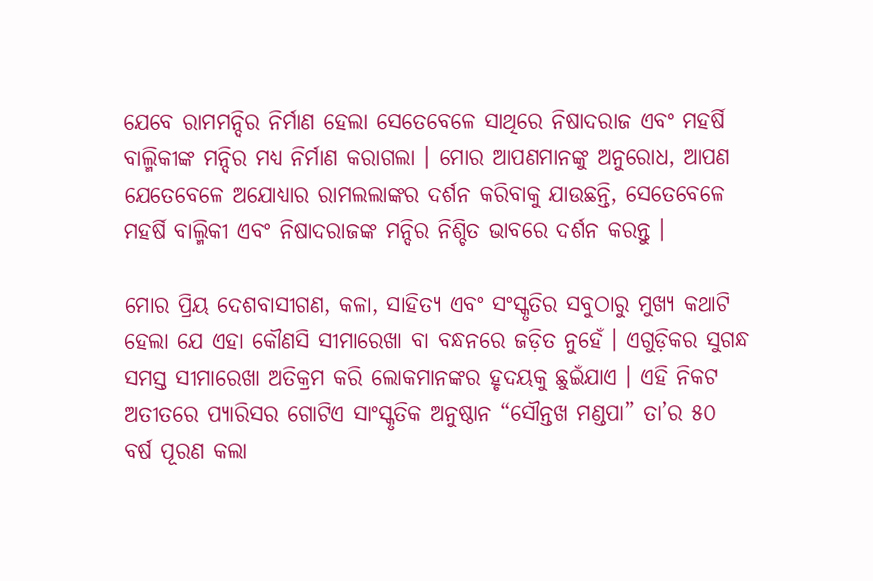ଯେବେ ରାମମନ୍ଦିର ନିର୍ମାଣ ହେଲା ସେତେବେଳେ ସାଥିରେ ନିଷାଦରାଜ ଏବଂ ମହର୍ଷି ବାଲ୍ମିକୀଙ୍କ ମନ୍ଦିର ମଧ୍ୟ ନିର୍ମାଣ କରାଗଲା । ମୋର ଆପଣମାନଙ୍କୁ ଅନୁରୋଧ, ଆପଣ ଯେତେବେଳେ ଅଯୋଧ୍ୟାର ରାମଲଲାଙ୍କର ଦର୍ଶନ କରିବାକୁ ଯାଉଛନ୍ତି, ସେତେବେଳେ ମହର୍ଷି ବାଲ୍ମିକୀ ଏବଂ ନିଷାଦରାଜଙ୍କ ମନ୍ଦିର ନିଶ୍ଚିତ ଭାବରେ ଦର୍ଶନ କରନ୍ତୁ ।

ମୋର ପ୍ରିୟ ଦେଶବାସୀଗଣ, କଳା, ସାହିତ୍ୟ ଏବଂ ସଂସ୍କୃତିର ସବୁଠାରୁ ମୁଖ୍ୟ କଥାଟି ହେଲା ଯେ ଏହା କୌଣସି ସୀମାରେଖା ବା ବନ୍ଧନରେ ଜଡ଼ିତ ନୁହେଁ । ଏଗୁଡ଼ିକର ସୁଗନ୍ଧ ସମସ୍ତ ସୀମାରେଖା ଅତିକ୍ରମ କରି ଲୋକମାନଙ୍କର ହୃଦୟକୁ ଛୁଇଁଯାଏ । ଏହି ନିକଟ ଅତୀତରେ ପ୍ୟାରିସର ଗୋଟିଏ ସାଂସ୍କୃତିକ ଅନୁଷ୍ଠାନ “ସୌନ୍ତଖ ମଣ୍ଡପା” ତା’ର ୫୦ ବର୍ଷ ପୂରଣ କଲା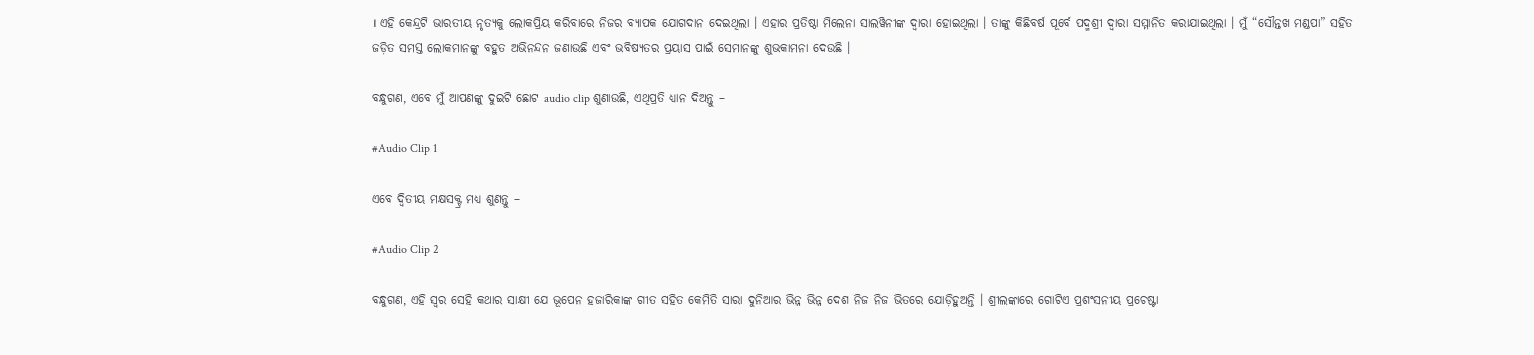। ଏହି କେନ୍ଦ୍ରଟି ଭାରତୀୟ ନୃତ୍ୟକୁ ଲୋକପ୍ରିୟ କରିବାରେ ନିଜର ବ୍ୟାପକ ଯୋଗଦାନ ଦେଇଥିଲା । ଏହାର ପ୍ରତିଷ୍ଠା ମିଲେନା ସାଲୱିନୀଙ୍କ ଦ୍ୱାରା ହୋଇଥିଲା । ତାଙ୍କୁ କିଛିବର୍ଷ ପୂର୍ବେ ପଦ୍ମଶ୍ରୀ ଦ୍ୱାରା ସମ୍ମାନିତ କରାଯାଇଥିଲା । ମୁଁ “ସୌନ୍ତଖ ମଣ୍ଡପା” ସହିତ ଜଡ଼ିତ ସମସ୍ତ ଲୋକମାନଙ୍କୁ ବହୁତ ଅଭିନନ୍ଦନ ଜଣାଉଛି ଏବଂ ଭବିଷ୍ୟତର ପ୍ରୟାସ ପାଇଁ ସେମାନଙ୍କୁ ଶୁଭକାମନା ଦେଉଛି ।

ବନ୍ଧୁଗଣ, ଏବେ ମୁଁ ଆପଣଙ୍କୁ ଦୁଇଟି ଛୋଟ audio clip ଶୁଣାଉଛି, ଏଥିପ୍ରତି ଧ୍ୟାନ ଦିଅନ୍ତୁ –

#Audio Clip 1

ଏବେ ଦ୍ୱିତୀୟ ମକ୍ଷସକ୍ଟ୍ର ମଧ୍ୟ ଶୁଣନ୍ତୁ –

#Audio Clip 2

ବନ୍ଧୁଗଣ, ଏହି ସ୍ୱର ସେହି କଥାର ସାକ୍ଷୀ ଯେ ଭୂପେନ ହଜାରିକାଙ୍କ ଗୀତ ସହିତ କେମିତି ସାରା ଦୁନିଆର ଭିନ୍ନ ଭିନ୍ନ ଦେଶ ନିଜ ନିଜ ଭିତରେ ଯୋଡ଼ିହୁଅନ୍ତି । ଶ୍ରୀଲଙ୍କାରେ ଗୋଟିଏ ପ୍ରଶଂସନୀୟ ପ୍ରଚେଷ୍ଟା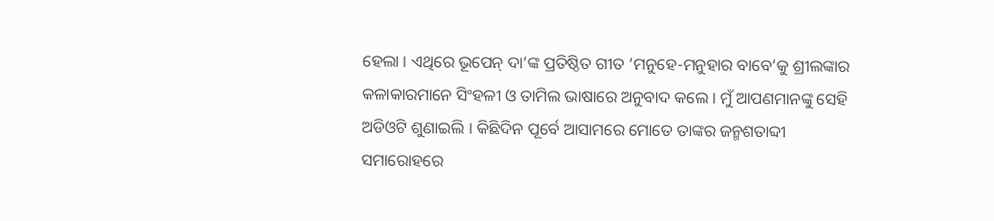ହେଲା । ଏଥିରେ ଭୂପେନ୍ ଦା’ଙ୍କ ପ୍ରତିଷ୍ଠିତ ଗୀତ ‘ମନୁହେ-ମନୁହାର ବାବେ’କୁ ଶ୍ରୀଲଙ୍କାର କଳାକାରମାନେ ସିଂହଳୀ ଓ ତାମିଲ ଭାଷାରେ ଅନୁବାଦ କଲେ । ମୁଁ ଆପଣମାନଙ୍କୁ ସେହି ଅଡିଓଟି ଶୁଣାଇଲି । କିଛିଦିନ ପୂର୍ବେ ଆସାମରେ ମୋତେ ତାଙ୍କର ଜନ୍ମଶତାବ୍ଦୀ ସମାରୋହରେ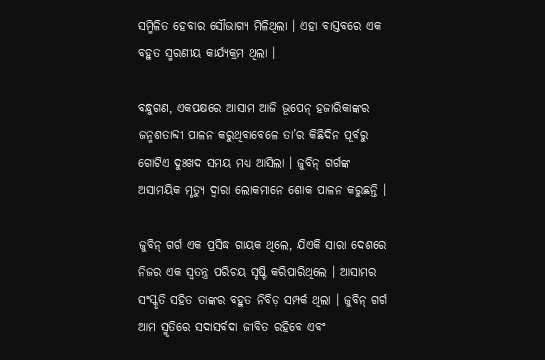ସମ୍ମିଳିତ ହେବାର ସୌଭାଗ୍ୟ ମିଳିଥିଲା । ଏହା ବାସ୍ତବରେ ଏକ ବହୁତ ସ୍ମରଣୀୟ କାର୍ଯ୍ୟକ୍ରମ ଥିଲା ।

ବନ୍ଧୁଗଣ, ଏକପକ୍ଷରେ ଆସାମ ଆଜି ଭୂପେନ୍ ହଜାରିକାଙ୍କର ଜନ୍ମଶତାବ୍ଦୀ ପାଳନ କରୁଥିବାବେଳେ ତା’ର କିଛିଦିନ ପୂର୍ବରୁ ଗୋଟିଏ ଦୁଃଖଦ ସମୟ ମଧ୍ୟ ଆସିଲା । ଜୁବିନ୍ ଗର୍ଗଙ୍କ ଅସାମୟିକ ମୃତ୍ୟୁ ଦ୍ୱାରା ଲୋକମାନେ ଶୋକ ପାଳନ କରୁଛନ୍ତି ।

ଜୁବିନ୍ ଗର୍ଗ ଏକ ପ୍ରସିଦ୍ଧ ଗାୟକ ଥିଲେ, ଯିଏକି ସାରା ଦେଶରେ ନିଜର ଏକ ସ୍ୱତନ୍ତ୍ର ପରିଚୟ ସୃଷ୍ଟି କରିପାରିଥିଲେ । ଆସାମର ସଂସ୍କୃତି ସହିତ ତାଙ୍କର ବହୁତ ନିବିଡ଼ ସମ୍ପର୍କ ଥିଲା । ଜୁବିନ୍ ଗର୍ଗ ଆମ ସ୍ମୃତିରେ ସଦାସର୍ବଦା ଜୀବିତ ରହିବେ ଏବଂ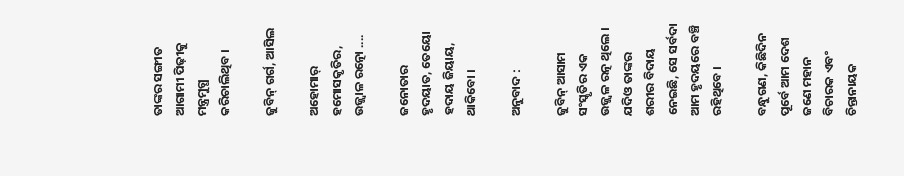ତାଙ୍କର ସଙ୍ଗୀତ ଆଗାମୀ ପିଢ଼ୀକୁ ମନ୍ତ୍ରମୁଗ୍ଧ କରିଚାଲିଥିବ ।

ଜୁବିନ୍ ଗର୍ଗ, ଆସିଲ

ଅହୋମାର୍ ହମୋସକୃତିର, ଉଜ୍ଜ୍ୱାଳ ରତ୍ନୋ ....

ଜନୋତାର ହୃଦୟାତ, ତେୟୋ ହଦାୟ ଜିୟାୟ, ଥାକିବୋ ।

ଅନୁବାଦ :

ଜୁବିନ୍ ଆସାମ ସଂସ୍କୃତିର ଏକ ଉଜ୍ଜ୍ୱଳ ରତ୍ନ ଥିଲେ । ଯଦିଓ ତାଙ୍କର ଶରୀର ବିଦାୟ ନେଇଛି, ସେ ସର୍ବଦା ଆମ ହୃଦୟରେ ବଞ୍ଚି ରହିଥିବେ ।

ବନ୍ଧୁଗଣ, କିଛିଦିନ ପୂର୍ବେ ଆମ ଦେଶ ଜଣେ ମହାନ ବିଚାରକ ଏବଂ ଚିନ୍ତାନାୟକ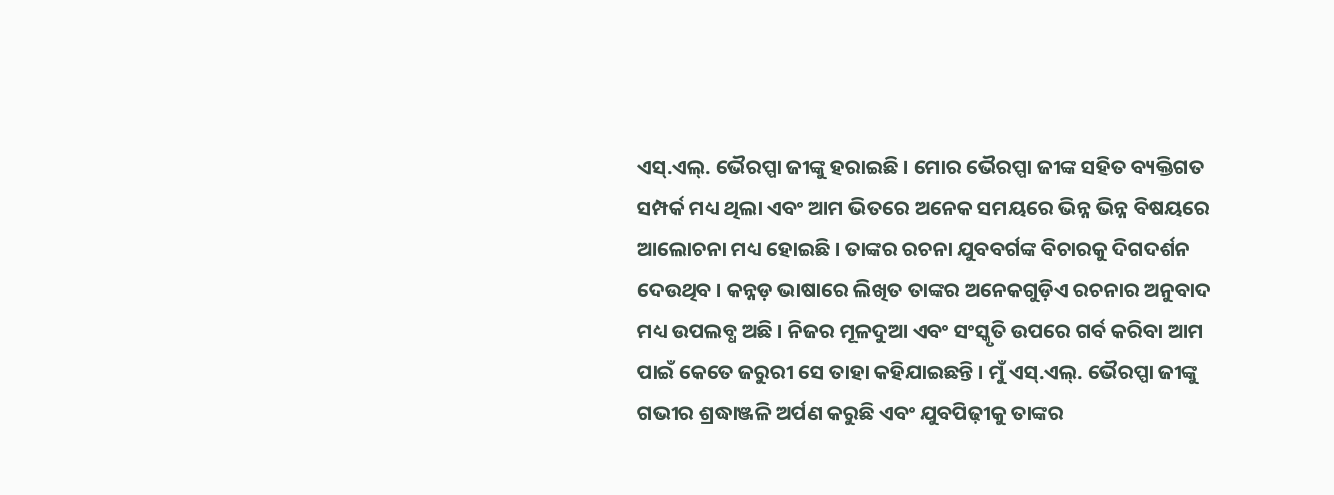ଏସ୍.ଏଲ୍. ଭୈରପ୍ପା ଜୀଙ୍କୁ ହରାଇଛି । ମୋର ଭୈରପ୍ପା ଜୀଙ୍କ ସହିତ ବ୍ୟକ୍ତିଗତ ସମ୍ପର୍କ ମଧ୍ୟ ଥିଲା ଏବଂ ଆମ ଭିତରେ ଅନେକ ସମୟରେ ଭିନ୍ନ ଭିନ୍ନ ବିଷୟରେ ଆଲୋଚନା ମଧ୍ୟ ହୋଇଛି । ତାଙ୍କର ରଚନା ଯୁବବର୍ଗଙ୍କ ବିଚାରକୁ ଦିଗଦର୍ଶନ ଦେଉଥିବ । କନ୍ନଡ଼ ଭାଷାରେ ଲିଖିତ ତାଙ୍କର ଅନେକଗୁଡ଼ିଏ ରଚନାର ଅନୁବାଦ ମଧ୍ୟ ଉପଲବ୍ଧ ଅଛି । ନିଜର ମୂଳଦୁଆ ଏବଂ ସଂସ୍କୃତି ଉପରେ ଗର୍ବ କରିବା ଆମ ପାଇଁ କେତେ ଜରୁରୀ ସେ ତାହା କହିଯାଇଛନ୍ତି । ମୁଁ ଏସ୍.ଏଲ୍. ଭୈରପ୍ପା ଜୀଙ୍କୁ ଗଭୀର ଶ୍ରଦ୍ଧାଞ୍ଜଳି ଅର୍ପଣ କରୁଛି ଏବଂ ଯୁବପିଢ଼ୀକୁ ତାଙ୍କର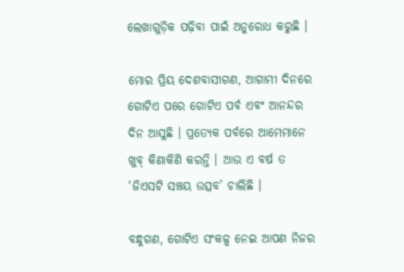ଲେଖାଗୁଡ଼ିକ ପଢ଼ିବା ପାଇଁ ଅନୁରୋଧ କରୁଛି ।

ମୋର ପ୍ରିୟ ଦେଶବାସୀଗଣ, ଆଗାମୀ ଦିନରେ ଗୋଟିଏ ପରେ ଗୋଟିଏ ପର୍ବ ଏବଂ ଆନନ୍ଦର ଦିନ ଆସୁଛି । ପ୍ରତ୍ୟେକ ପର୍ବରେ ଆମେମାନେ ଖୁବ୍ କିଣାକିଣି କରନ୍ତି । ଆଉ ଏ ବର୍ଷ ତ ‘ଜିଏସଟି ସଞ୍ଚୟ ଉତ୍ସବ’ ଚାଲିଛି ।

ବନ୍ଧୁଗଣ, ଗୋଟିଏ ସଂକଳ୍ପ ନେଇ ଆପଣ ନିଜର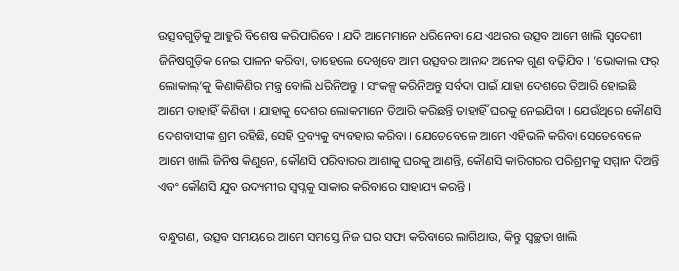ଉତ୍ସବଗୁଡ଼ିକୁ ଆହୁରି ବିଶେଷ କରିପାରିବେ । ଯଦି ଆମେମାନେ ଧରିନେବା ଯେ ଏଥରର ଉତ୍ସବ ଆମେ ଖାଲି ସ୍ୱଦେଶୀ ଜିନିଷଗୁଡ଼ିକ ନେଇ ପାଳନ କରିବା, ତାହେଲେ ଦେଖିବେ ଆମ ଉତ୍ସବର ଆନନ୍ଦ ଅନେକ ଗୁଣ ବଢ଼ିଯିବ । ‘ଭୋକାଲ ଫର୍ ଲୋକାଲ୍’କୁ କିଣାକିଣିର ମନ୍ତ୍ର ବୋଲି ଧରିନିଅନ୍ତୁ । ସଂକଳ୍ପ କରିନିଅନ୍ତୁ ସର୍ବଦା ପାଇଁ ଯାହା ଦେଶରେ ତିଆରି ହୋଇଛି ଆମେ ତାହାହିଁ କିଣିବା । ଯାହାକୁ ଦେଶର ଲୋକମାନେ ତିଆରି କରିଛନ୍ତି ତାହାହିଁ ଘରକୁ ନେଇଯିବା । ଯେଉଁଥିରେ କୌଣସି ଦେଶବାସୀଙ୍କ ଶ୍ରମ ରହିଛି, ସେହି ଦ୍ରବ୍ୟକୁ ବ୍ୟବହାର କରିବା । ଯେତେବେଳେ ଆମେ ଏହିଭଳି କରିବା ସେତେବେଳେ ଆମେ ଖାଲି ଜିନିଷ କିଣୁନେ, କୌଣସି ପରିବାରର ଆଶାକୁ ଘରକୁ ଆଣନ୍ତି, କୌଣସି କାରିଗରର ପରିଶ୍ରମକୁ ସମ୍ମାନ ଦିଅନ୍ତି ଏବଂ କୌଣସି ଯୁବ ଉଦ୍ୟମୀର ସ୍ୱପ୍ନକୁ ସାକାର କରିବାରେ ସାହାଯ୍ୟ କରନ୍ତି ।

ବନ୍ଧୁଗଣ, ଉତ୍ସବ ସମୟରେ ଆମେ ସମସ୍ତେ ନିଜ ଘର ସଫା କରିବାରେ ଲାଗିଥାଉ, କିନ୍ତୁ ସ୍ୱଚ୍ଛତା ଖାଲି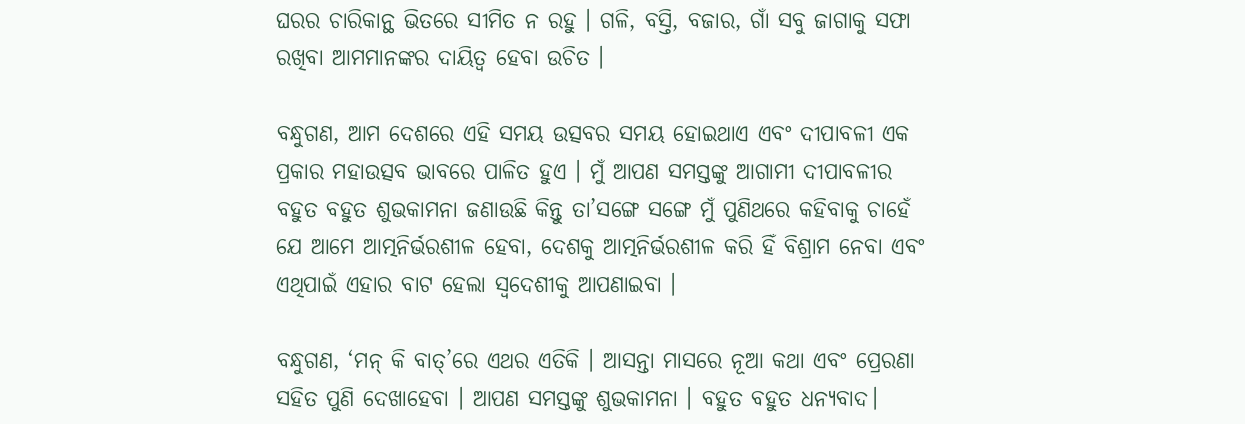ଘରର ଚାରିକାନ୍ଥ ଭିତରେ ସୀମିତ ନ ରହୁ । ଗଳି, ବସ୍ତି, ବଜାର, ଗାଁ ସବୁ ଜାଗାକୁ ସଫା ରଖିବା ଆମମାନଙ୍କର ଦାୟିତ୍ୱ ହେବା ଉଚିତ ।

ବନ୍ଧୁଗଣ, ଆମ ଦେଶରେ ଏହି ସମୟ ଉତ୍ସବର ସମୟ ହୋଇଥାଏ ଏବଂ ଦୀପାବଳୀ ଏକ ପ୍ରକାର ମହାଉତ୍ସବ ଭାବରେ ପାଳିତ ହୁଏ । ମୁଁ ଆପଣ ସମସ୍ତଙ୍କୁ ଆଗାମୀ ଦୀପାବଳୀର ବହୁତ ବହୁତ ଶୁଭକାମନା ଜଣାଉଛି କିନ୍ତୁ ତା’ସଙ୍ଗେ ସଙ୍ଗେ ମୁଁ ପୁଣିଥରେ କହିବାକୁ ଚାହେଁ ଯେ ଆମେ ଆତ୍ମନିର୍ଭରଶୀଳ ହେବା, ଦେଶକୁ ଆତ୍ମନିର୍ଭରଶୀଳ କରି ହିଁ ବିଶ୍ରାମ ନେବା ଏବଂ ଏଥିପାଇଁ ଏହାର ବାଟ ହେଲା ସ୍ୱଦେଶୀକୁ ଆପଣାଇବା ।

ବନ୍ଧୁଗଣ, ‘ମନ୍ କି ବାତ୍’ରେ ଏଥର ଏତିକି । ଆସନ୍ତା ମାସରେ ନୂଆ କଥା ଏବଂ ପ୍ରେରଣା ସହିତ ପୁଣି ଦେଖାହେବା । ଆପଣ ସମସ୍ତଙ୍କୁ ଶୁଭକାମନା । ବହୁତ ବହୁତ ଧନ୍ୟବାଦ।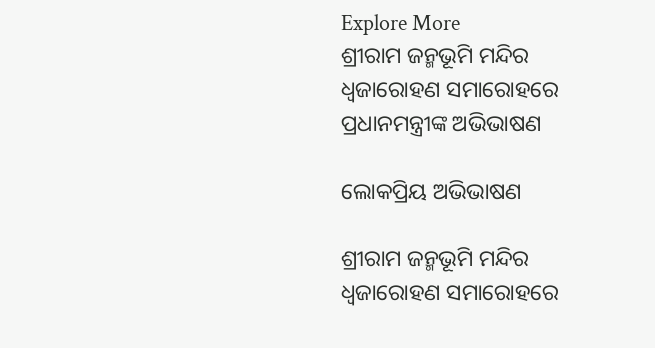Explore More
ଶ୍ରୀରାମ ଜନ୍ମଭୂମି ମନ୍ଦିର ଧ୍ଵଜାରୋହଣ ସମାରୋହରେ ପ୍ରଧାନମନ୍ତ୍ରୀଙ୍କ ଅଭିଭାଷଣ

ଲୋକପ୍ରିୟ ଅଭିଭାଷଣ

ଶ୍ରୀରାମ ଜନ୍ମଭୂମି ମନ୍ଦିର ଧ୍ଵଜାରୋହଣ ସମାରୋହରେ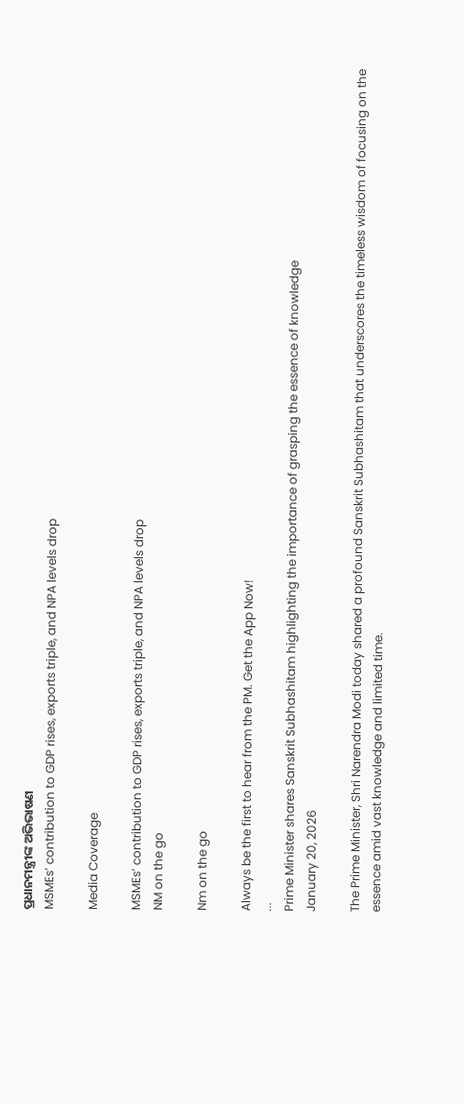ପ୍ରଧାନମନ୍ତ୍ରୀଙ୍କ ଅଭିଭାଷଣ
MSMEs’ contribution to GDP rises, exports triple, and NPA levels drop

Media Coverage

MSMEs’ contribution to GDP rises, exports triple, and NPA levels drop
NM on the go

Nm on the go

Always be the first to hear from the PM. Get the App Now!
...
Prime Minister shares Sanskrit Subhashitam highlighting the importance of grasping the essence of knowledge
January 20, 2026

The Prime Minister, Shri Narendra Modi today shared a profound Sanskrit Subhashitam that underscores the timeless wisdom of focusing on the essence amid vast knowledge and limited time.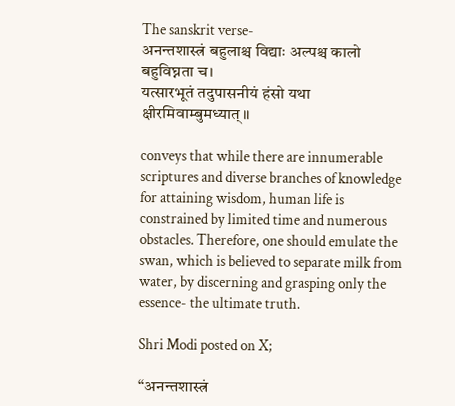The sanskrit verse-
अनन्तशास्त्रं बहुलाश्च विद्याः अल्पश्च कालो बहुविघ्नता च।
यत्सारभूतं तदुपासनीयं हंसो यथा क्षीरमिवाम्बुमध्यात्॥

conveys that while there are innumerable scriptures and diverse branches of knowledge for attaining wisdom, human life is constrained by limited time and numerous obstacles. Therefore, one should emulate the swan, which is believed to separate milk from water, by discerning and grasping only the essence- the ultimate truth.

Shri Modi posted on X;

“अनन्तशास्त्रं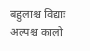बहुलाश्च विद्याः अल्पश्च कालो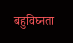बहुविघ्नता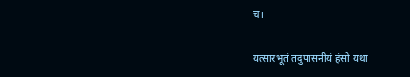च।

यत्सारभूतं तदुपासनीयं हंसो यथा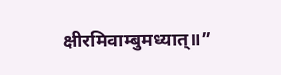क्षीरमिवाम्बुमध्यात्॥”